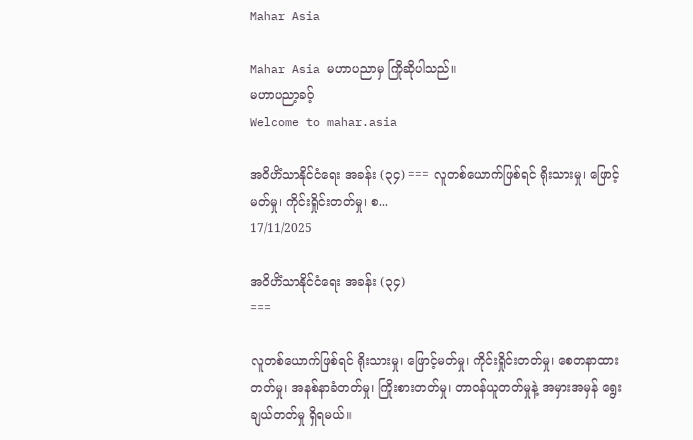Mahar Asia

Mahar Asia မဟာပညာမှ ကြိုဆိုပါသည်။
မဟာပညာ့ခဝ့်
Welcome to mahar.asia

အဝိဟိံသာနိုင်ငံရေး အခန်း (၃၄) === လူတစ်ယောက်ဖြစ်ရင် ရိုးသားမှု၊ ဖြောင့်မတ်မှု၊ ကိုင်းရှိုင်းတတ်မှု၊ စ...
17/11/2025

အဝိဟိံသာနိုင်ငံရေး အခန်း (၃၄)
===

လူတစ်ယောက်ဖြစ်ရင် ရိုးသားမှု၊ ဖြောင့်မတ်မှု၊ ကိုင်းရှိုင်းတတ်မှု၊ စေတနာထားတတ်မှု၊ အနစ်နာခံတတ်မှု၊ ကြိုးစားတတ်မှု၊ တာဝန်ယူတတ်မှုနဲ့ အမှားအမှန် ရွေးချယ်တတ်မှု ရှိရမယ်။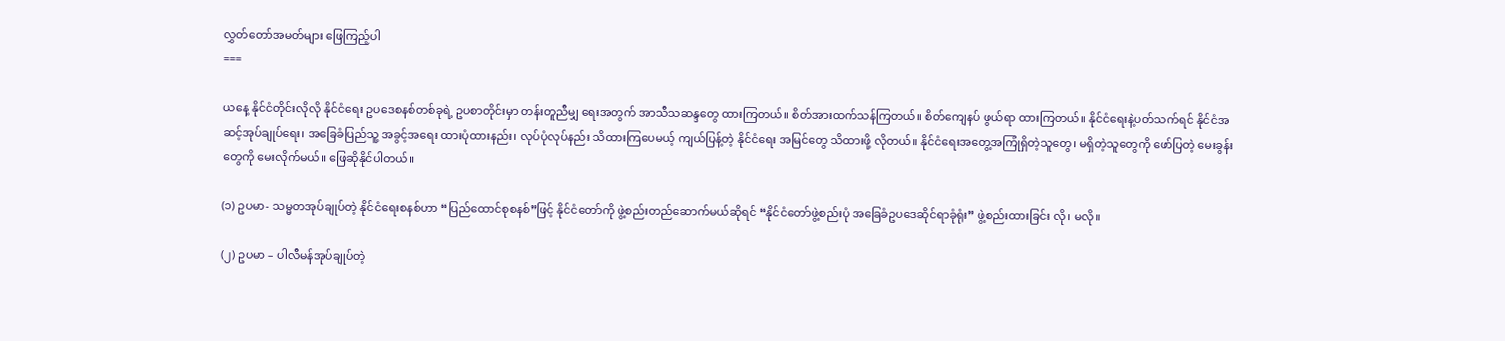လွှတ်တော်အမတ်များ ဖြေကြည့်ပါ
===

ယနေ့ နိုင်ငံတိုင်းလိုလို နိုင်ငံရေး ဥပဒေစနစ်တစ်ခုရဲ့ ဥပစာတိုင်းမှာ တန်းတူညီမျှ ရေးအတွက် အာသီသဆန္ဒတွေ ထားကြတယ်။ စိတ်အားထက်သန်ကြတယ်။ စိတ်ကျေနပ် ဖွယ်ရာ ထားကြတယ်။ နိုင်ငံရေးနဲ့ပတ်သက်ရင် နိုင်ငံအဆင့်အုပ်ချုပ်ရေး၊ အခြေခံပြည်သူ့ အခွင့်အရေး ထားပုံထားနည်း၊ လုပ်ပုံလုပ်နည်း သိထားကြပေမယ့် ကျယ်ပြန့်တဲ့ နိုင်ငံရေး အမြင်တွေ သိထားဖို့ လိုတယ်။ နိုင်ငံရေးအတွေ့အကြုံရှိတဲ့သူတွေ၊ မရှိတဲ့သူတွေကို ဖော်ပြတဲ့ မေးခွန်းတွေကို မေးလိုက်မယ်။ ဖြေဆိုနိုင်ပါတယ်။

(၁) ဥပမာ- သမ္မတအုပ်ချုပ်တဲ့ နိုင်ငံရေးစနစ်ဟာ “ပြည်ထောင်စုစနစ်”ဖြင့် နိုင်ငံတော်ကို ဖွဲ့စည်းတည်ဆောက်မယ်ဆိုရင် “နိုင်ငံတော်ဖွဲ့စည်းပုံ အခြေခံဥပဒေဆိုင်ရာခုံရုံး” ဖွဲ့စည်းထားခြင်း လို၊ မလို။

(၂) ဥပမာ – ပါလီမန်အုပ်ချုပ်တဲ့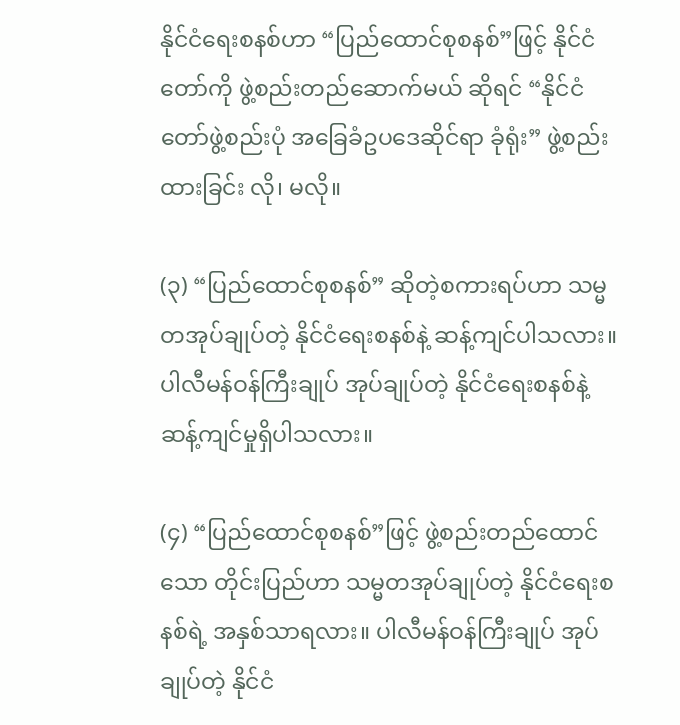နိုင်ငံရေးစနစ်ဟာ “ပြည်ထောင်စုစနစ်”ဖြင့် နိုင်ငံတော်ကို ဖွဲ့စည်းတည်ဆောက်မယ် ဆိုရင် “နိုင်ငံတော်ဖွဲ့စည်းပုံ အခြေခံဥပဒေဆိုင်ရာ ခုံရုံး” ဖွဲ့စည်းထားခြင်း လို၊ မလို။

(၃) “ပြည်ထောင်စုစနစ်” ဆိုတဲ့စကားရပ်ဟာ သမ္မတအုပ်ချုပ်တဲ့ နိုင်ငံရေးစနစ်နဲ့ ဆန့်ကျင်ပါသလား။ ပါလီမန်ဝန်ကြီးချုပ် အုပ်ချုပ်တဲ့ နိုင်ငံရေးစနစ်နဲ့ ဆန့်ကျင်မှုရှိပါသလား။

(၄) “ပြည်ထောင်စုစနစ်”ဖြင့် ဖွဲ့စည်းတည်ထောင်သော တိုင်းပြည်ဟာ သမ္မတအုပ်ချုပ်တဲ့ နိုင်ငံရေးစနစ်ရဲ့ အနှစ်သာရလား။ ပါလီမန်ဝန်ကြီးချုပ် အုပ်ချုပ်တဲ့ နိုင်ငံ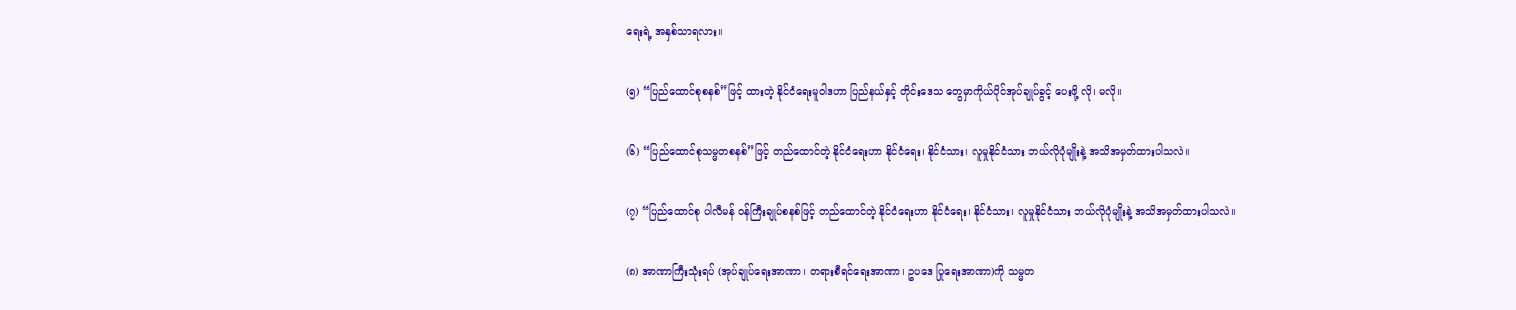ရေးရဲ့ အနှစ်သာရလား။

(၅) “ပြည်ထောင်စုစနစ်”ဖြင့် ထားတဲ့ နိုင်ငံရေးမူဝါဒဟာ ပြည်နယ်နှင့် တိုင်းဒေသ တွေမှာကိုယ်ပိုင်အုပ်ချုပ်ခွင့် ပေးဖို့ လို၊ မလို။

(၆) “ပြည်ထောင်စုသမ္မတစနစ်”ဖြင့် တည်ထောင်တဲ့ နိုင်ငံရေးဟာ နိုင်ငံရေး၊ နိုင်ငံသား၊ လူမှုနိုင်ငံသား ဘယ်လိုပုံမျိုးနဲ့ အသိအမှတ်ထားပါသလဲ။

(၇) “ပြည်ထောင်စု ပါလီမန် ဝန်ကြီးချုပ်စနစ်ဖြင့် တည်ထောင်တဲ့ နိုင်ငံရေးဟာ နိုင်ငံရေး၊ နိုင်ငံသား၊ လူမှုနိုင်ငံသား ဘယ်လိုပုံမျိုးနဲ့ အသိအမှတ်ထားပါသလဲ။

(၈) အာဏာကြီးသုံးရပ် (အုပ်ချုပ်ရေးအာဏာ၊ တရားစီရင်ရေးအာဏာ၊ ဥပဒေ ပြုရေးအာဏာ)ကို သမ္မတ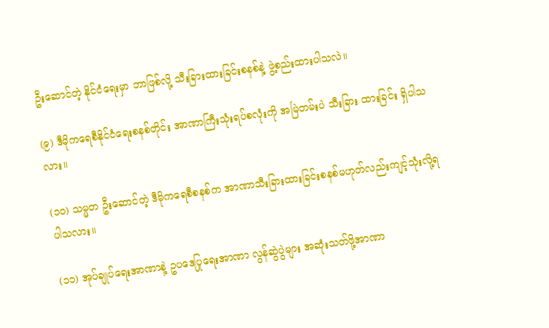ဦးဆောင်တဲ့ နိုင်ငံရေးမှာ ဘာဖြစ်လို့ သီးခြားထားခြင်းစနစ်နဲ့ ဖွဲ့စည်းထားပါသလဲ။

(၉) ဒီမိုကရေစီနိုင်ငံရေးစနစ်တိုင်း အာဏာကြီးသုံးရပ်စလုံးကို အမြဲတမ်းပဲ သီးခြား ထားခြင်း ရှိပါသလား။

(၁ဝ) သမ္မတ ဦးဆောင်တဲ့ ဒီမိုကရေစီစနစ်က အာဏာသီးခြားထားခြင်းစနစ်မဟုတ်လည်းကျင့်သုံးလို့ရပါသလား။

(၁၁) အုပ်ချုပ်ရေးအာဏာနဲ့ ဥပဒေပြုရေးအာဏာ လွန်ဆွဲပွဲများ အဆုံးသတ်ဖို့အာဏာ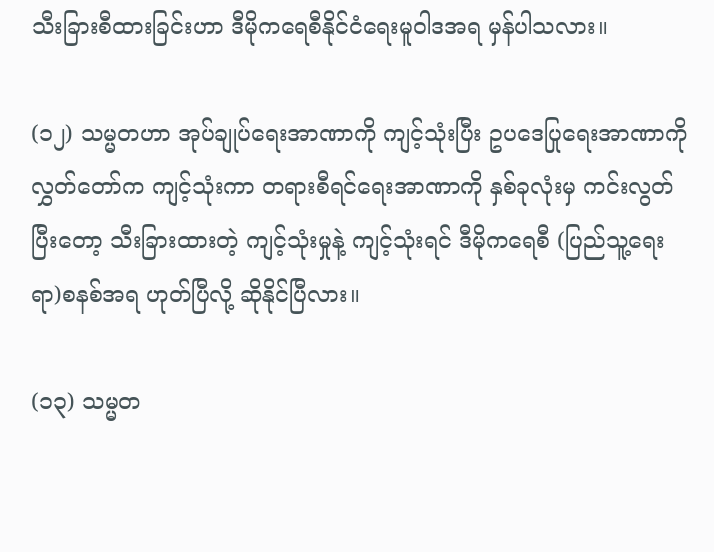သီးခြားစီထားခြင်းဟာ ဒီမိုကရေစီနိုင်ငံရေးမူဝါဒအရ မှန်ပါသလား။

(၁၂) သမ္မတဟာ အုပ်ချုပ်ရေးအာဏာကို ကျင့်သုံးပြီး ဥပဒေပြုရေးအာဏာကို လွှတ်တော်က ကျင့်သုံးကာ တရားစီရင်ရေးအာဏာကို နှစ်ခုလုံးမှ ကင်းလွတ်ပြီးတော့ သီးခြားထားတဲ့ ကျင့်သုံးမှုနဲ့ ကျင့်သုံးရင် ဒီမိုကရေစီ (ပြည်သူ့ရေးရာ)စနစ်အရ ဟုတ်ပြီလို့ ဆိုနိုင်ပြီလား။

(၁၃) သမ္မတ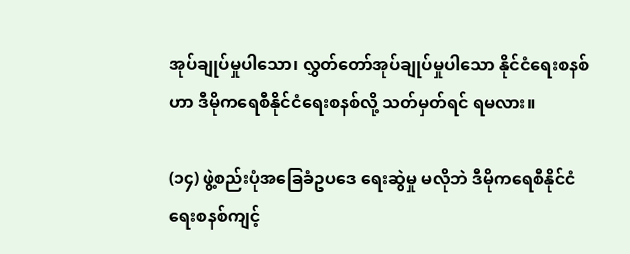အုပ်ချုပ်မှုပါသော၊ လွှတ်တော်အုပ်ချုပ်မှုပါသော နိုင်ငံရေးစနစ်ဟာ ဒီမိုကရေစီနိုင်ငံရေးစနစ်လို့ သတ်မှတ်ရင် ရမလား။

(၁၄) ဖွဲ့စည်းပုံအခြေခံဥပဒေ ရေးဆွဲမှု မလိုဘဲ ဒီမိုကရေစီနိုင်ငံရေးစနစ်ကျင့်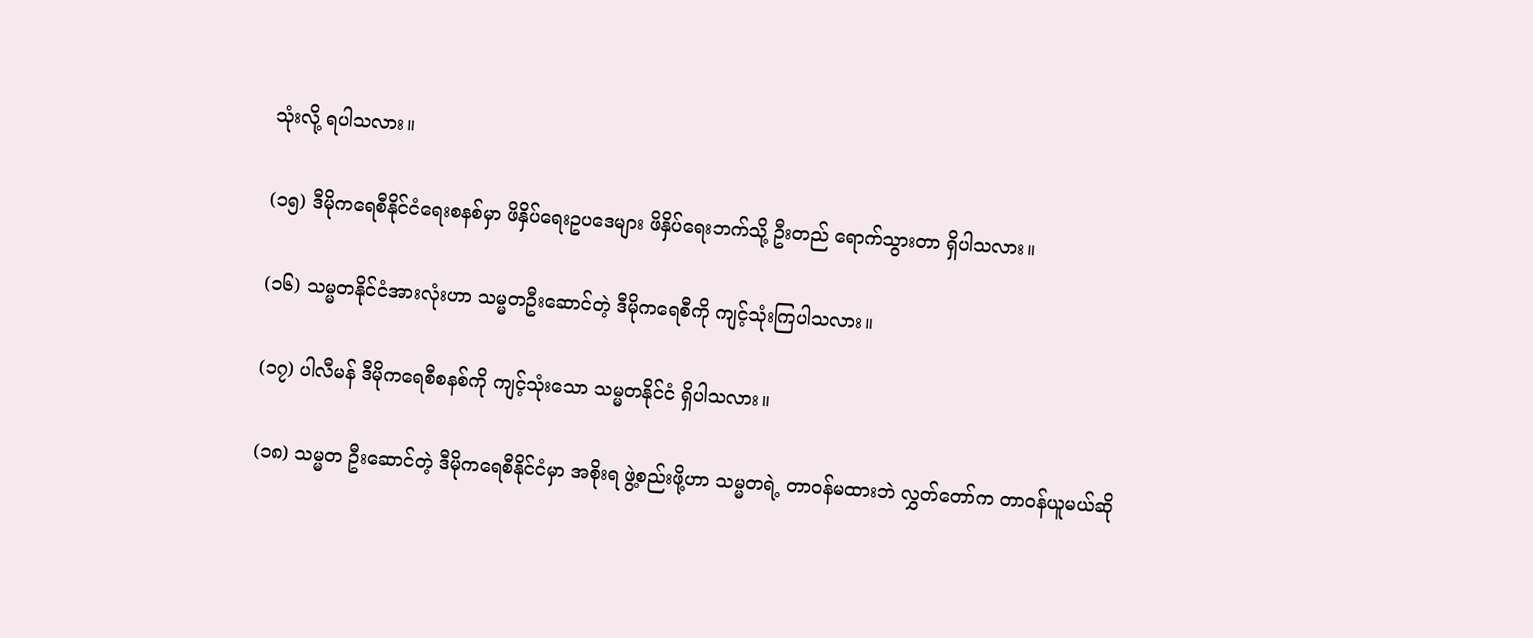သုံးလို့ ရပါသလား။

(၁၅) ဒီမိုကရေစီနိုင်ငံရေးစနစ်မှာ ဖိနှိပ်ရေးဥပဒေများ ဖိနှိပ်ရေးဘက်သို့ ဦးတည် ရောက်သွားတာ ရှိပါသလား။

(၁၆) သမ္မတနိုင်ငံအားလုံးဟာ သမ္မတဦးဆောင်တဲ့ ဒီမိုကရေစီကို ကျင့်သုံးကြပါသလား။

(၁၇) ပါလီမန် ဒီမိုကရေစီစနစ်ကို ကျင့်သုံးသော သမ္မတနိုင်ငံ ရှိပါသလား။

(၁၈) သမ္မတ ဦးဆောင်တဲ့ ဒီမိုကရေစီနိုင်ငံမှာ အစိုးရ ဖွဲ့စည်းဖို့ဟာ သမ္မတရဲ့ တာဝန်မထားဘဲ လွှတ်တော်က တာဝန်ယူမယ်ဆို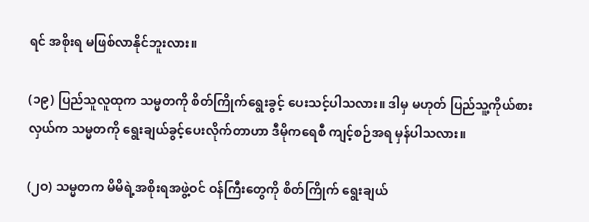ရင် အစိုးရ မဖြစ်လာနိုင်ဘူးလား။

(၁၉) ပြည်သူလူထုက သမ္မတကို စိတ်ကြိုက်ရွေးခွင့် ပေးသင့်ပါသလား။ ဒါမှ မဟုတ် ပြည်သူ့ကိုယ်စားလှယ်က သမ္မတကို ရွေးချယ်ခွင့်ပေးလိုက်တာဟာ ဒီမိုကရေစီ ကျင့်စဉ်အရ မှန်ပါသလား။

(၂ဝ) သမ္မတက မိမိရဲ့အစိုးရအဖွဲ့ဝင် ဝန်ကြီးတွေကို စိတ်ကြိုက် ရွေးချယ်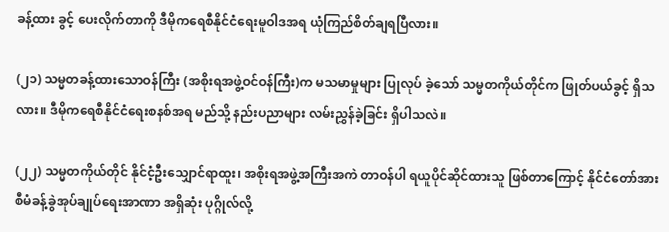ခန့်ထား ခွင့် ပေးလိုက်တာကို ဒီမိုကရေစီနိုင်ငံရေးမူဝါဒအရ ယုံကြည်စိတ်ချရပြီလား။

(၂၁) သမ္မတခန့်ထားသောဝန်ကြီး (အစိုးရအဖွဲ့ဝင်ဝန်ကြီး)က မသမာမှုများ ပြုလုပ် ခဲ့သော် သမ္မတကိုယ်တိုင်က ဖြုတ်ပယ်ခွင့် ရှိသလား။ ဒီမိုကရေစီနိုင်ငံရေးစနစ်အရ မည်သို့ နည်းပညာများ လမ်းညွှန်ခဲ့ခြင်း ရှိပါသလဲ။

(၂၂) သမ္မတကိုယ်တိုင် နိုင်ငံ့ဦးသျှောင်ရာထူး၊ အစိုးရအဖွဲ့အကြီးအကဲ တာဝန်ပါ ရယူပိုင်ဆိုင်ထားသူ ဖြစ်တာကြောင့် နိုင်ငံတော်အား စီမံခန့်ခွဲအုပ်ချုပ်ရေးအာဏာ အရှိဆုံး ပုဂ္ဂိုလ်လို့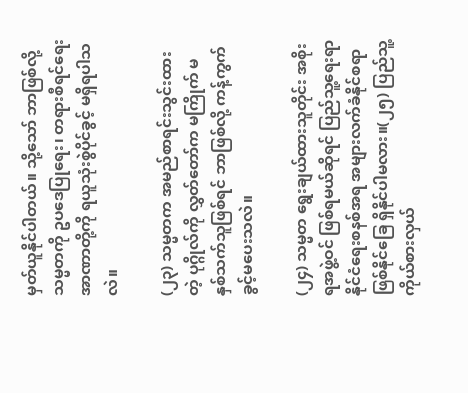မှတ်ယူနိုင်ပါတယ်။ သို့သော် ဘာဖြစ်လို့ သမ္မတကို ဥပဒေပြုရေး၊ တရားစီရင်ရေး အာဏာတို့ကို ရယူသုံးစွဲပိုင်ခွင့် မရှိရပါသလဲ။

(၂၃) သမ္မတက အမည်စာရင်းသွင်းထားတဲ့ ပုဂ္ဂိုလ်ကို လွှတ်တော်က မကြိုက် မနှစ်သက်သူဖြစ်ရင် ဘာဖြစ်လို့ ကန့်ကွက်ခွင့်မပေးသလဲ။

(၂၄) သမ္မတ ရွေးချယ်ထားသူတိုင်း အစိုးရအဖွဲ့ဝင် ဖြစ်ရမယ်ဆိုရင် ပြည်သူ့ရေးရာ နိုင်ငံရေးစနစ်အရ အများလက်ခံနိုင်စရာ ဖြစ်နိုင်ခြေ ရှိနိုင်ပါမလား။(၂၅) ပြည်သူ့ကိုယ်စားလှယ်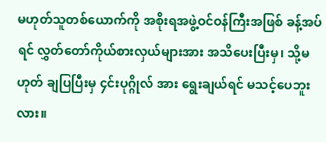မဟုတ်သူတစ်ယောက်ကို အစိုးရအဖွဲ့ဝင်ဝန်ကြီးအဖြစ် ခန့်အပ်ရင် လွှတ်တော်ကိုယ်စားလှယ်များအား အသိပေးပြီးမှ၊ သို့မဟုတ် ချပြပြီးမှ ၄င်းပုဂ္ဂိုလ် အား ရွေးချယ်ရင် မသင့်ပေဘူးလား။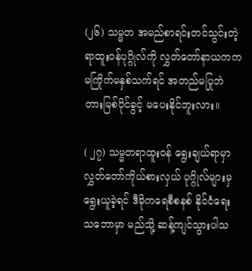(၂၆) သမ္မတ အမည်စာရင်းတင်သွင်းတဲ့ ရာထူးဝန်ပုဂ္ဂိုလ်ကို လွှတ်တော်နာယကက မကြိုက်မနှစ်သက်ရင် အတည်မပြုဘဲ တားမြစ်ပိုင်ခွင့် မပေးနိုင်ဘူးလား။

( ၂၇) သမ္မတရာထူးဝန် ရွေးချယ်ရာမှာ လွှတ်တော်ကိုယ်စားလှယ် ပုဂ္ဂိုလ်များမှ ရွေးယူခဲ့ရင် ဒီမိုကရေစီစနစ် နိုင်ငံရေးသဘောမှာ မည်သို့ ဆန့်ကျင်သွားပါသ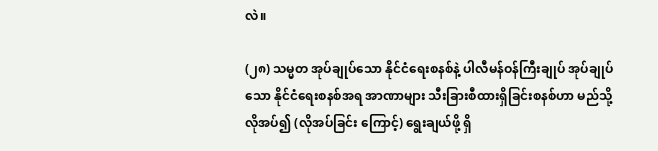လဲ။

(၂၈) သမ္မတ အုပ်ချုပ်သော နိုင်ငံရေးစနစ်နဲ့ ပါလီမန်ဝန်ကြီးချုပ် အုပ်ချုပ်သော နိုင်ငံရေးစနစ်အရ အာဏာများ သီးခြားစီထားရှိခြင်းစနစ်ဟာ မည်သို့ လိုအပ်၍ (လိုအပ်ခြင်း ကြောင့်) ရွေးချယ်ဖို့ ရှိ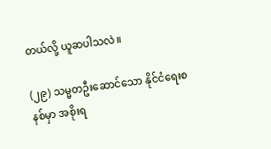တယ်လို့ ယူဆပါသလဲ။

(၂၉) သမ္မတဦးဆောင်သော နိုင်ငံရေးစနစ်မှာ အစိုးရ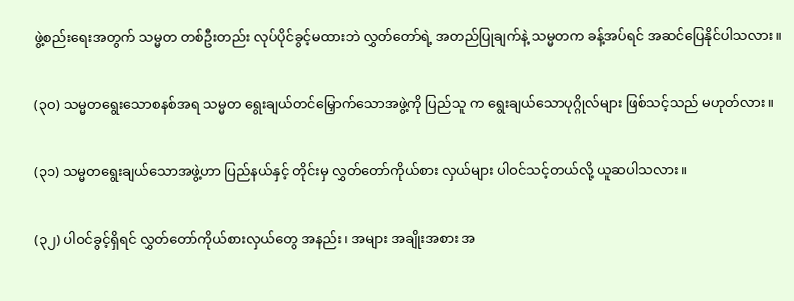ဖွဲ့စည်းရေးအတွက် သမ္မတ တစ်ဦးတည်း လုပ်ပိုင်ခွင့်မထားဘဲ လွှတ်တော်ရဲ့ အတည်ပြုချက်နဲ့ သမ္မတက ခန့်အပ်ရင် အဆင်ပြေနိုင်ပါသလား။

(၃ဝ) သမ္မတရွေးသောစနစ်အရ သမ္မတ ရွေးချယ်တင်မြှောက်သောအဖွဲ့ကို ပြည်သူ က ရွေးချယ်သောပုဂ္ဂိုလ်များ ဖြစ်သင့်သည် မဟုတ်လား။

(၃၁) သမ္မတရွေးချယ်သောအဖွဲ့ဟာ ပြည်နယ်နှင့် တိုင်းမှ လွှတ်တော်ကိုယ်စား လှယ်များ ပါဝင်သင့်တယ်လို့ ယူဆပါသလား။

(၃၂) ပါဝင်ခွင့်ရှိရင် လွှတ်တော်ကိုယ်စားလှယ်တွေ အနည်း၊ အများ အချိုးအစား အ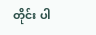တိုင်း ပါ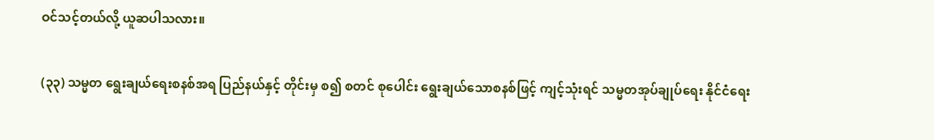ဝင်သင့်တယ်လို့ ယူဆပါသလား။

(၃၃) သမ္မတ ရွေးချယ်ရေးစနစ်အရ ပြည်နယ်နှင့် တိုင်းမှ စ၍ စတင် စုပေါင်း ရွေးချယ်သောစနစ်ဖြင့် ကျင့်သုံးရင် သမ္မတအုပ်ချုပ်ရေး နိုင်ငံရေး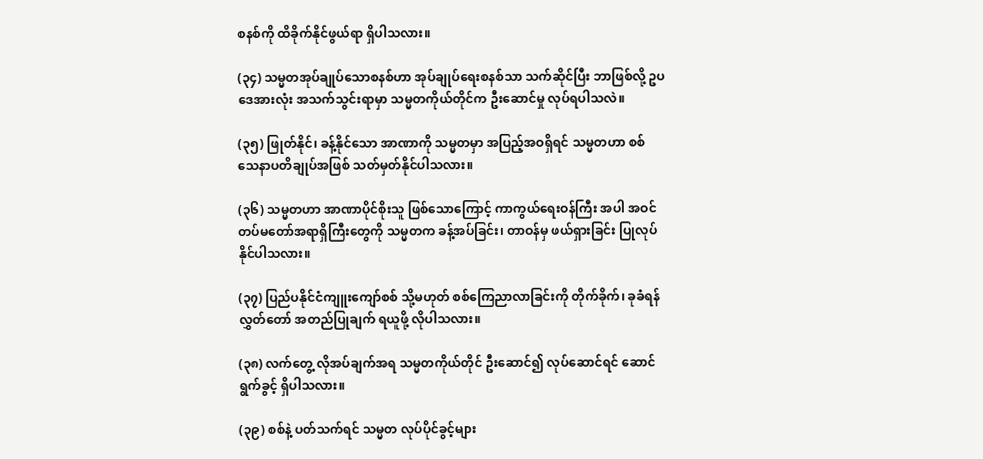စနစ်ကို ထိခိုက်နိုင်ဖွယ်ရာ ရှိပါသလား။

(၃၄) သမ္မတအုပ်ချုပ်သောစနစ်ဟာ အုပ်ချုပ်ရေးစနစ်သာ သက်ဆိုင်ပြီး ဘာဖြစ်လို့ ဥပဒေအားလုံး အသက်သွင်းရာမှာ သမ္မတကိုယ်တိုင်က ဦးဆောင်မှု လုပ်ရပါသလဲ။

(၃၅) ဖြုတ်နိုင်၊ ခန့်နိုင်သော အာဏာကို သမ္မတမှာ အပြည့်အဝရှိရင် သမ္မတဟာ စစ်သေနာပတိချုပ်အဖြစ် သတ်မှတ်နိုင်ပါသလား။

(၃၆) သမ္မတဟာ အာဏာပိုင်စိုးသူ ဖြစ်သောကြောင့် ကာကွယ်ရေးဝန်ကြီး အပါ အဝင် တပ်မတော်အရာရှိကြီးတွေကို သမ္မတက ခန့်အပ်ခြင်း၊ တာဝန်မှ ဖယ်ရှားခြင်း ပြုလုပ် နိုင်ပါသလား။

(၃၇) ပြည်ပနိုင်ငံကျူးကျော်စစ် သို့မဟုတ် စစ်ကြေညာလာခြင်းကို တိုက်ခိုက်၊ ခုခံရန် လွှတ်တော် အတည်ပြုချက် ရယူဖို့ လိုပါသလား။

(၃၈) လက်တွေ့ လိုအပ်ချက်အရ သမ္မတကိုယ်တိုင် ဦးဆောင်၍ လုပ်ဆောင်ရင် ဆောင်ရွက်ခွင့် ရှိပါသလား။

(၃၉) စစ်နဲ့ ပတ်သက်ရင် သမ္မတ လုပ်ပိုင်ခွင့်များ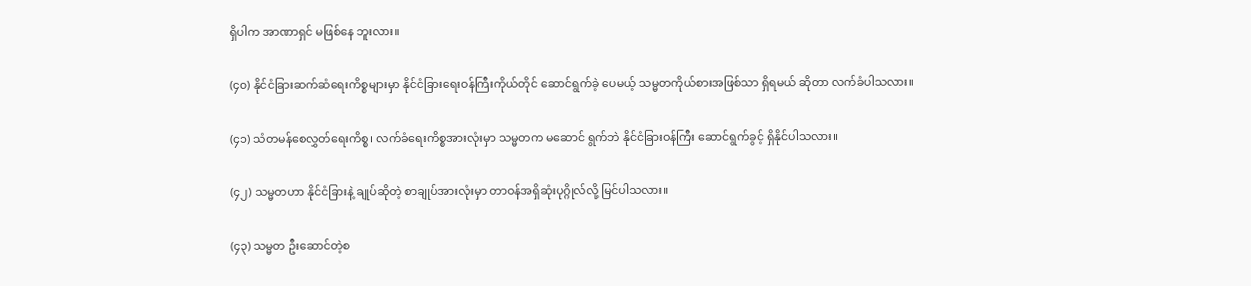ရှိပါက အာဏာရှင် မဖြစ်နေ ဘူးလား။

(၄၀) နိုင်ငံခြားဆက်ဆံရေးကိစ္စများမှာ နိုင်ငံခြားရေးဝန်ကြီးကိုယ်တိုင် ဆောင်ရွက်ခဲ့ ပေမယ့် သမ္မတကိုယ်စားအဖြစ်သာ ရှိရမယ် ဆိုတာ လက်ခံပါသလား။

(၄၁) သံတမန်စေလွှတ်ရေးကိစ္စ၊ လက်ခံရေးကိစ္စအားလုံးမှာ သမ္မတက မဆောင် ရွက်ဘဲ နိုင်ငံခြားဝန်ကြီး ဆောင်ရွက်ခွင့် ရှိနိုင်ပါသလား။

(၄၂) သမ္မတဟာ နိုင်ငံခြားနဲ့ ချုပ်ဆိုတဲ့ စာချုပ်အားလုံးမှာ တာဝန်အရှိဆုံးပုဂ္ဂိုလ်လို့ မြင်ပါသလား။

(၄၃) သမ္မတ ဦးဆောင်တဲ့စ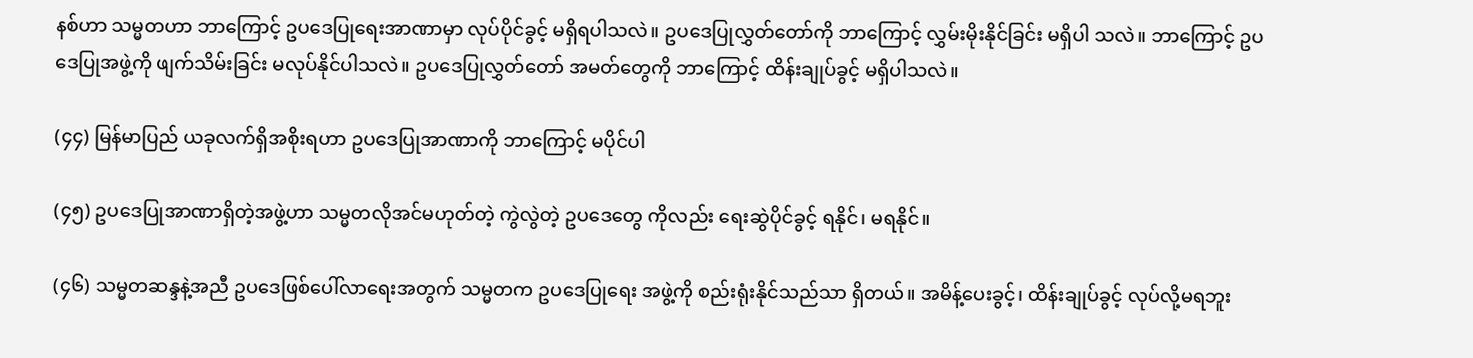နစ်ဟာ သမ္မတဟာ ဘာကြောင့် ဥပဒေပြုရေးအာဏာမှာ လုပ်ပိုင်ခွင့် မရှိရပါသလဲ။ ဥပဒေပြုလွှတ်တော်ကို ဘာကြောင့် လွှမ်းမိုးနိုင်ခြင်း မရှိပါ သလဲ။ ဘာကြောင့် ဥပဒေပြုအဖွဲ့ကို ဖျက်သိမ်းခြင်း မလုပ်နိုင်ပါသလဲ။ ဥပဒေပြုလွှတ်တော် အမတ်တွေကို ဘာကြောင့် ထိန်းချုပ်ခွင့် မရှိပါသလဲ။

(၄၄) မြန်မာပြည် ယခုလက်ရှိအစိုးရဟာ ဥပဒေပြုအာဏာကို ဘာကြောင့် မပိုင်ပါ

(၄၅) ဥပဒေပြုအာဏာရှိတဲ့အဖွဲ့ဟာ သမ္မတလိုအင်မဟုတ်တဲ့ ကွဲလွဲတဲ့ ဥပဒေတွေ ကိုလည်း ရေးဆွဲပိုင်ခွင့် ရနိုင်၊ မရနိုင်။

(၄၆) သမ္မတဆန္ဒနဲ့အညီ ဥပဒေဖြစ်ပေါ်လာရေးအတွက် သမ္မတက ဥပဒေပြုရေး အဖွဲ့ကို စည်းရုံးနိုင်သည်သာ ရှိတယ်။ အမိန့်ပေးခွင့်၊ ထိန်းချုပ်ခွင့် လုပ်လို့မရဘူး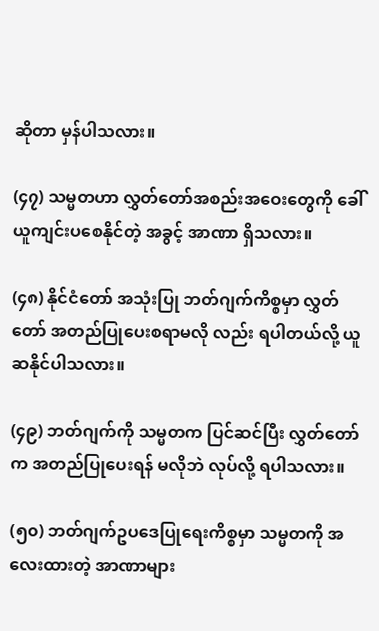ဆိုတာ မှန်ပါသလား။

(၄၇) သမ္မတဟာ လွှတ်တော်အစည်းအဝေးတွေကို ခေါ်ယူကျင်းပစေနိုင်တဲ့ အခွင့် အာဏာ ရှိသလား။

(၄၈) နိုင်ငံတော် အသုံးပြု ဘတ်ဂျက်ကိစ္စမှာ လွှတ်တော် အတည်ပြုပေးစရာမလို လည်း ရပါတယ်လို့ ယူဆနိုင်ပါသလား။

(၄၉) ဘတ်ဂျက်ကို သမ္မတက ပြင်ဆင်ပြီး လွှတ်တော်က အတည်ပြုပေးရန် မလိုဘဲ လုပ်လို့ ရပါသလား။

(၅၀) ဘတ်ဂျက်ဥပဒေပြုရေးကိစ္စမှာ သမ္မတကို အလေးထားတဲ့ အာဏာများ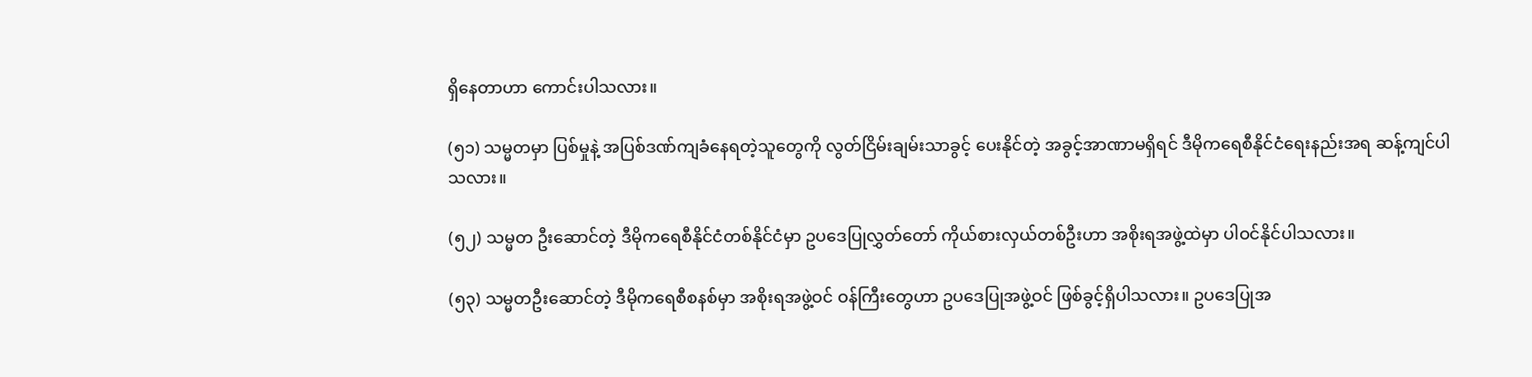ရှိနေတာဟာ ကောင်းပါသလား။

(၅၁) သမ္မတမှာ ပြစ်မှုနဲ့ အပြစ်ဒဏ်ကျခံနေရတဲ့သူတွေကို လွတ်ငြိမ်းချမ်းသာခွင့် ပေးနိုင်တဲ့ အခွင့်အာဏာမရှိရင် ဒီမိုကရေစီနိုင်ငံရေးနည်းအရ ဆန့်ကျင်ပါသလား။

(၅၂) သမ္မတ ဦးဆောင်တဲ့ ဒီမိုကရေစီနိုင်ငံတစ်နိုင်ငံမှာ ဥပဒေပြုလွှတ်တော် ကိုယ်စားလှယ်တစ်ဦးဟာ အစိုးရအဖွဲ့ထဲမှာ ပါဝင်နိုင်ပါသလား။

(၅၃) သမ္မတဦးဆောင်တဲ့ ဒီမိုကရေစီစနစ်မှာ အစိုးရအဖွဲ့ဝင် ဝန်ကြီးတွေဟာ ဥပဒေပြုအဖွဲ့ဝင် ဖြစ်ခွင့်ရှိပါသလား။ ဥပဒေပြုအ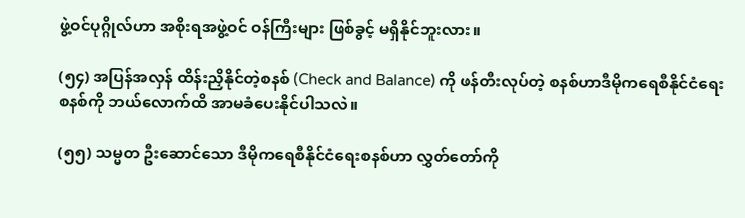ဖွဲ့ဝင်ပုဂ္ဂိုလ်ဟာ အစိုးရအဖွဲ့ဝင် ဝန်ကြီးများ ဖြစ်ခွင့် မရှိနိုင်ဘူးလား။

(၅၄) အပြန်အလှန် ထိန်းညှိနိုင်တဲ့စနစ် (Check and Balance) ကို ဖန်တီးလုပ်တဲ့ စနစ်ဟာဒီမိုကရေစီနိုင်ငံရေးစနစ်ကို ဘယ်လောက်ထိ အာမခံပေးနိုင်ပါသလဲ။

(၅၅) သမ္မတ ဦးဆောင်သော ဒီမိုကရေစီနိုင်ငံရေးစနစ်ဟာ လွှတ်တော်ကို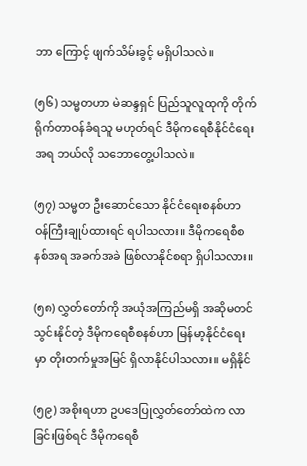ဘာ ကြောင့် ဖျက်သိမ်းခွင့် မရှိပါသလဲ။

(၅၆) သမ္မတဟာ မဲဆန္ဒရှင် ပြည်သူလူထုကို တိုက်ရိုက်တာဝန်ခံရသူ မဟုတ်ရင် ဒီမိုကရေစီနိုင်ငံရေးအရ ဘယ်လို သဘောတွေ့ပါသလဲ။

(၅၇) သမ္မတ ဦးဆောင်သော နိုင်ငံရေးစနစ်ဟာ ဝန်ကြီးချုပ်ထားရင် ရပါသလား။ ဒီမိုကရေစီစနစ်အရ အခက်အခဲ ဖြစ်လာနိုင်စရာ ရှိပါသလား။

(၅၈) လွှတ်တော်ကို အယုံအကြည်မရှိ အဆိုမတင်သွင်းနိုင်တဲ့ ဒီမိုကရေစီစနစ်ဟာ မြန်မာ့နိုင်ငံရေးမှာ တိုးတက်မှုအမြင် ရှိလာနိုင်ပါသလား။ မရှိနိုင်

(၅၉) အစိုးရဟာ ဥပဒေပြုလွှတ်တော်ထဲက လာခြင်းဖြစ်ရင် ဒီမိုကရေစီ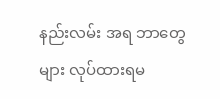နည်းလမ်း အရ ဘာတွေများ လုပ်ထားရမ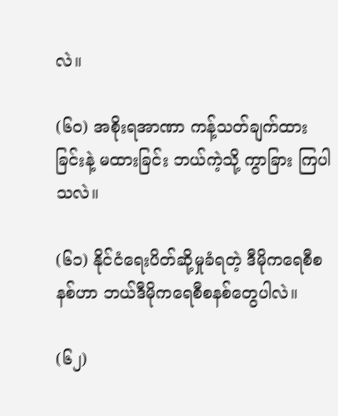လဲ။

(၆ဝ) အစိုးရအာဏာ ကန့်သတ်ချက်ထားခြင်းနဲ့ မထားခြင်း ဘယ်ကဲ့သို့ ကွာခြား ကြပါသလဲ။

(၆၁) နိုင်ငံရေးပိတ်ဆို့မှုခံရတဲ့ ဒီမိုကရေစီစနစ်ဟာ ဘယ်ဒီမိုကရေစီစနစ်တွေပါလဲ။

(၆၂)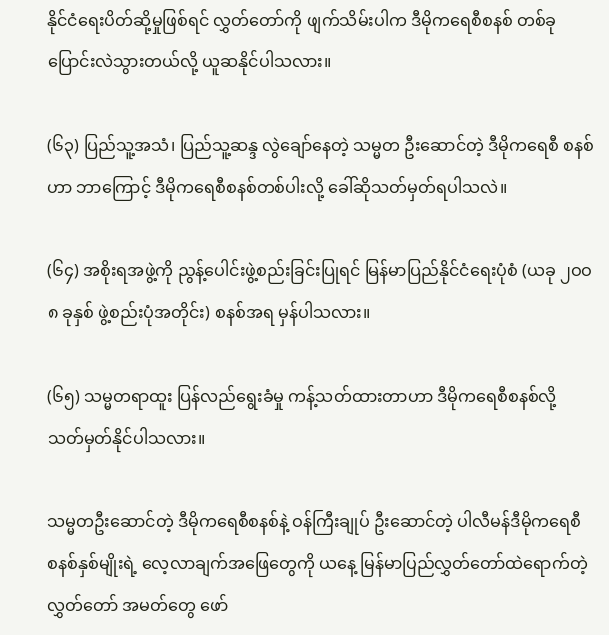နိုင်ငံရေးပိတ်ဆို့မှုဖြစ်ရင် လွှတ်တော်ကို ဖျက်သိမ်းပါက ဒီမိုကရေစီစနစ် တစ်ခု ပြောင်းလဲသွားတယ်လို့ ယူဆနိုင်ပါသလား။

(၆၃) ပြည်သူ့အသံ၊ ပြည်သူ့ဆန္ဒ လွဲချော်နေတဲ့ သမ္မတ ဦးဆောင်တဲ့ ဒီမိုကရေစီ စနစ်ဟာ ဘာကြောင့် ဒီမိုကရေစီစနစ်တစ်ပါးလို့ ခေါ်ဆိုသတ်မှတ်ရပါသလဲ။

(၆၄) အစိုးရအဖွဲ့ကို ညွန့်ပေါင်းဖွဲ့စည်းခြင်းပြုရင် မြန်မာပြည်နိုင်ငံရေးပုံစံ (ယခု ၂ဝဝ၈ ခုနှစ် ဖွဲ့စည်းပုံအတိုင်း) စနစ်အရ မှန်ပါသလား။

(၆၅) သမ္မတရာထူး ပြန်လည်ရွေးခံမှု ကန့်သတ်ထားတာဟာ ဒီမိုကရေစီစနစ်လို့ သတ်မှတ်နိုင်ပါသလား။

သမ္မတဦးဆောင်တဲ့ ဒီမိုကရေစီစနစ်နဲ့ ဝန်ကြီးချုပ် ဦးဆောင်တဲ့ ပါလီမန်ဒီမိုကရေစီ စနစ်နှစ်မျိုးရဲ့ လေ့လာချက်အဖြေတွေကို ယနေ့ မြန်မာပြည်လွှတ်တော်ထဲရောက်တဲ့ လွှတ်တော် အမတ်တွေ ဖော်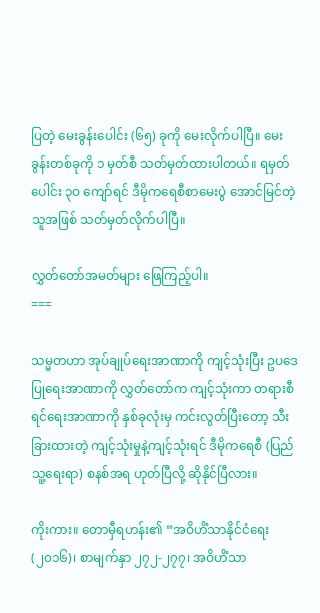ပြတဲ့ မေးခွန်းပေါင်း (၆၅) ခုကို မေးလိုက်ပါပြီ။ မေးခွန်းတစ်ခုကို ၁ မှတ်စီ သတ်မှတ်ထားပါတယ်။ ရမှတ်ပေါင်း ၃ဝ ကျော်ရင် ဒီမိုကရေစီစာမေးပွဲ အောင်မြင်တဲ့ သူအဖြစ် သတ်မှတ်လိုက်ပါပြီ။

လွှတ်တော်အမတ်များ ဖြေကြည့်ပါ။
===

သမ္မတဟာ အုပ်ချုပ်ရေးအာဏာကို ကျင့်သုံးပြီး ဥပဒေပြုရေးအာဏာကို လွှတ်တော်က ကျင့်သုံးကာ တရားစီရင်ရေးအာဏာကို နှစ်ခုလုံးမှ ကင်းလွတ်ပြီးတော့ သီးခြားထားတဲ့ ကျင့်သုံးမှုနဲ့ကျင့်သုံးရင် ဒီမိုကရေစီ (ပြည်သူ့ရေးရာ) စနစ်အရ ဟုတ်ပြီလို့ ဆိုနိုင်ပြီလား။

ကိုးကား။ တောမှီရဟန်း၏ “အဝိဟိံသာနိုင်ငံရေး (၂၀၁၆)၊ စာမျက်နှာ ၂၇၂-၂၇၇၊ အဝိဟိံသာ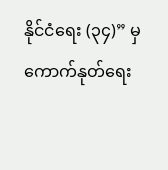နိုင်ငံရေး (၃၄)” မှကောက်နုတ်ရေး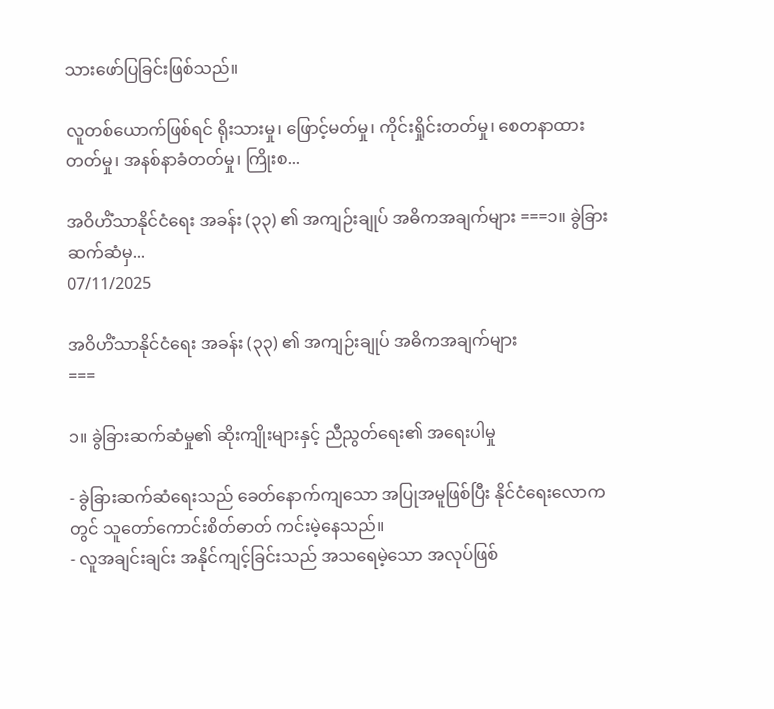သားဖော်ပြခြင်းဖြစ်သည်။

လူတစ်ယောက်ဖြစ်ရင် ရိုးသားမှု၊ ဖြောင့်မတ်မှု၊ ကိုင်းရှိုင်းတတ်မှု၊ စေတနာထားတတ်မှု၊ အနစ်နာခံတတ်မှု၊ ကြိုးစ...

အဝိဟိံသာနိုင်ငံရေး အခန်း (၃၃) ၏ အကျဉ်းချုပ် အဓိကအချက်များ ===၁။ ခွဲခြားဆက်ဆံမှ...
07/11/2025

အဝိဟိံသာနိုင်ငံရေး အခန်း (၃၃) ၏ အကျဉ်းချုပ် အဓိကအချက်များ
===

၁။ ခွဲခြားဆက်ဆံမှု၏ ဆိုးကျိုးများနှင့် ညီညွတ်ရေး၏ အရေးပါမှု

- ခွဲခြားဆက်ဆံရေးသည် ခေတ်နောက်ကျသော အပြုအမူဖြစ်ပြီး နိုင်ငံရေးလောကတွင် သူတော်ကောင်းစိတ်ဓာတ် ကင်းမဲ့နေသည်။
- လူအချင်းချင်း အနိုင်ကျင့်ခြင်းသည် အသရေမဲ့သော အလုပ်ဖြစ်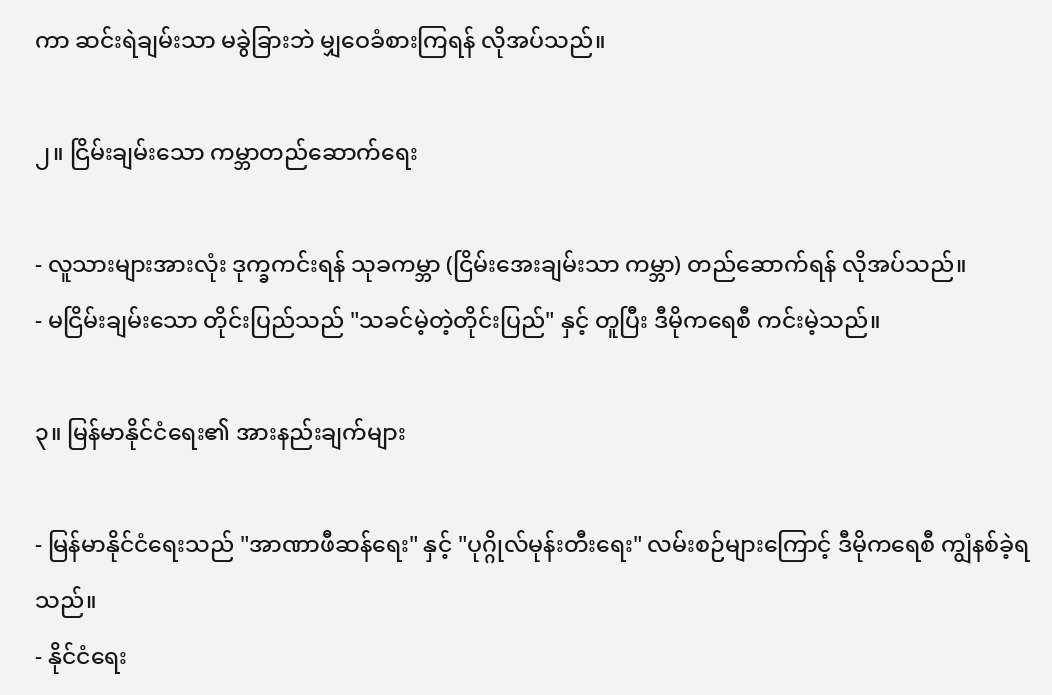ကာ ဆင်းရဲချမ်းသာ မခွဲခြားဘဲ မျှဝေခံစားကြရန် လိုအပ်သည်။

၂။ ငြိမ်းချမ်းသော ကမ္ဘာတည်ဆောက်ရေး

- လူသားများအားလုံး ဒုက္ခကင်းရန် သုခကမ္ဘာ (ငြိမ်းအေးချမ်းသာ ကမ္ဘာ) တည်ဆောက်ရန် လိုအပ်သည်။
- မငြိမ်းချမ်းသော တိုင်းပြည်သည် "သခင်မဲ့တဲ့တိုင်းပြည်" နှင့် တူပြီး ဒီမိုကရေစီ ကင်းမဲ့သည်။

၃။ မြန်မာနိုင်ငံရေး၏ အားနည်းချက်များ

- မြန်မာနိုင်ငံရေးသည် "အာဏာဖီဆန်ရေး" နှင့် "ပုဂ္ဂိုလ်မုန်းတီးရေး" လမ်းစဉ်များကြောင့် ဒီမိုကရေစီ ကျွံနစ်ခဲ့ရသည်။
- နိုင်ငံရေး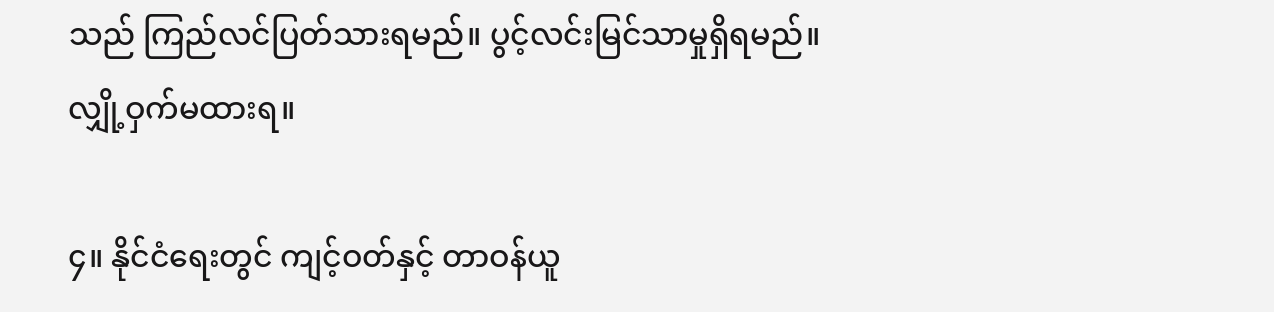သည် ကြည်လင်ပြတ်သားရမည်။ ပွင့်လင်းမြင်သာမှုရှိရမည်။ လျှို့ဝှက်မထားရ။

၄။ နိုင်ငံရေးတွင် ကျင့်ဝတ်နှင့် တာဝန်ယူ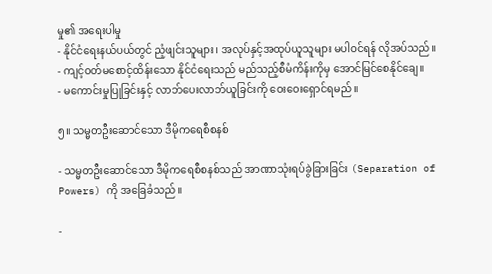မှု၏ အရေးပါမှု
- နိုင်ငံရေးနယ်ပယ်တွင် ညံ့ဖျင်းသူများ၊ အလုပ်နှင့်အထုပ်ယူသူများ မပါဝင်ရန် လိုအပ်သည်။
- ကျင့်ဝတ်မစောင့်ထိန်းသော နိုင်ငံရေးသည် မည်သည့်စီမံကိန်းကိုမှ အောင်မြင်စေနိုင်ချေ။
- မကောင်းမှုပြုခြင်းနှင့် လာဘ်ပေးလာဘ်ယူခြင်းကို ဝေးဝေးရှောင်ရမည်။

၅။ သမ္မတဦးဆောင်သော ဒီမိုကရေစီစနစ်

- သမ္မတဦးဆောင်သော ဒီမိုကရေစီစနစ်သည် အာဏာသုံးရပ်ခွဲခြားခြင်း (Separation of Powers) ကို အခြေခံသည်။

-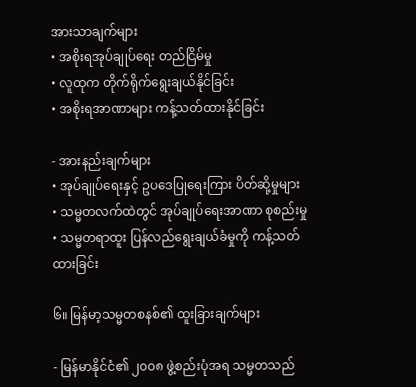အားသာချက်များ
• အစိုးရအုပ်ချုပ်ရေး တည်ငြိမ်မှု
• လူထုက တိုက်ရိုက်ရွေးချယ်နိုင်ခြင်း
• အစိုးရအာဏာများ ကန့်သတ်ထားနိုင်ခြင်း

- အားနည်းချက်များ
• အုပ်ချုပ်ရေးနှင့် ဥပဒေပြုရေးကြား ပိတ်ဆို့မှုများ
• သမ္မတလက်ထဲတွင် အုပ်ချုပ်ရေးအာဏာ စုစည်းမှု
• သမ္မတရာထူး ပြန်လည်ရွေးချယ်ခံမှုကို ကန့်သတ်ထားခြင်း

၆။ မြန်မာ့သမ္မတစနစ်၏ ထူးခြားချက်များ

- မြန်မာနိုင်ငံ၏ ၂၀၀၈ ဖွဲ့စည်းပုံအရ သမ္မတသည်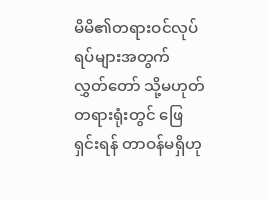မိမိ၏တရားဝင်လုပ်ရပ်များအတွက် လွှတ်တော် သို့မဟုတ် တရားရုံးတွင် ဖြေရှင်းရန် တာဝန်မရှိဟု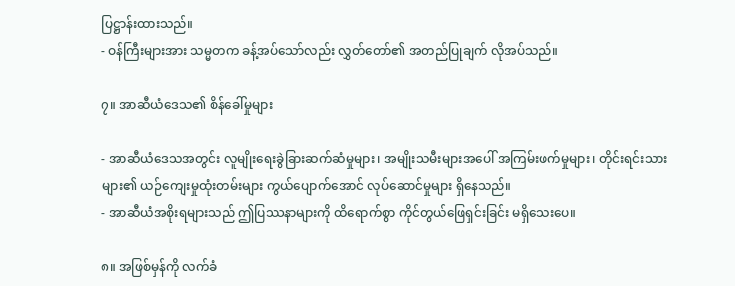ပြဋ္ဌာန်းထားသည်။
- ဝန်ကြီးများအား သမ္မတက ခန့်အပ်သော်လည်း လွှတ်တော်၏ အတည်ပြုချက် လိုအပ်သည်။

၇။ အာဆီယံဒေသ၏ စိန်ခေါ်မှုများ

- အာဆီယံဒေသအတွင်း လူမျိုးရေးခွဲခြားဆက်ဆံမှုများ၊ အမျိုးသမီးများအပေါ် အကြမ်းဖက်မှုများ၊ တိုင်းရင်းသားများ၏ ယဉ်ကျေးမှုထုံးတမ်းများ ကွယ်ပျောက်အောင် လုပ်ဆောင်မှုများ ရှိနေသည်။
- အာဆီယံအစိုးရများသည် ဤပြဿနာများကို ထိရောက်စွာ ကိုင်တွယ်ဖြေရှင်းခြင်း မရှိသေးပေ။

၈။ အဖြစ်မှန်ကို လက်ခံ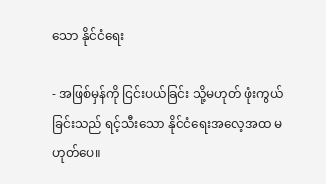သော နိုင်ငံရေး

- အဖြစ်မှန်ကို ငြင်းပယ်ခြင်း သို့မဟုတ် ဖုံးကွယ်ခြင်းသည် ရင့်သီးသော နိုင်ငံရေးအလေ့အထ မဟုတ်ပေ။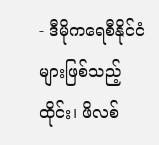- ဒီမိုကရေစီနိုင်ငံများဖြစ်သည့် ထိုင်း၊ ဖိလစ်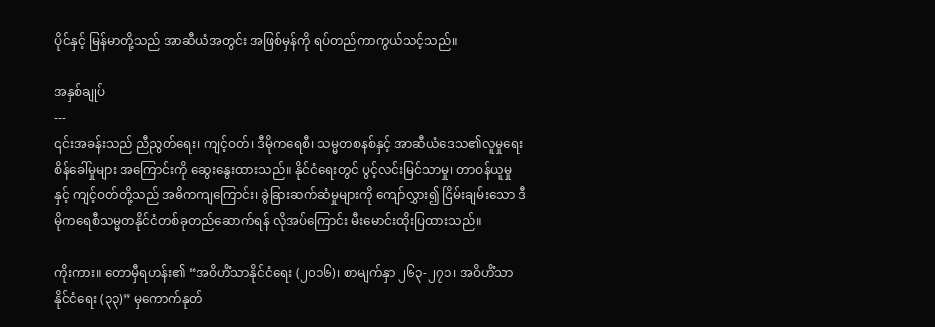ပိုင်နှင့် မြန်မာတို့သည် အာဆီယံအတွင်း အဖြစ်မှန်ကို ရပ်တည်ကာကွယ်သင့်သည်။

အနှစ်ချုပ်
---
၎င်းအခန်းသည် ညီညွတ်ရေး၊ ကျင့်ဝတ်၊ ဒီမိုကရေစီ၊ သမ္မတစနစ်နှင့် အာဆီယံဒေသ၏လူမှုရေးစိန်ခေါ်မှုများ အကြောင်းကို ဆွေးနွေးထားသည်။ နိုင်ငံရေးတွင် ပွင့်လင်းမြင်သာမှု၊ တာဝန်ယူမှုနှင့် ကျင့်ဝတ်တို့သည် အဓိကကျကြောင်း၊ ခွဲခြားဆက်ဆံမှုများကို ကျော်လွှား၍ ငြိမ်းချမ်းသော ဒီမိုကရေစီသမ္မတနိုင်ငံတစ်ခုတည်ဆောက်ရန် လိုအပ်ကြောင်း မီးမောင်းထိုးပြထားသည်။

ကိုးကား။ တောမှီရဟန်း၏ “အဝိဟိံသာနိုင်ငံရေး (၂၀၁၆)၊ စာမျက်နှာ ၂၆၃-၂၇၁၊ အဝိဟိံသာနိုင်ငံရေး (၃၃)” မှကောက်နုတ်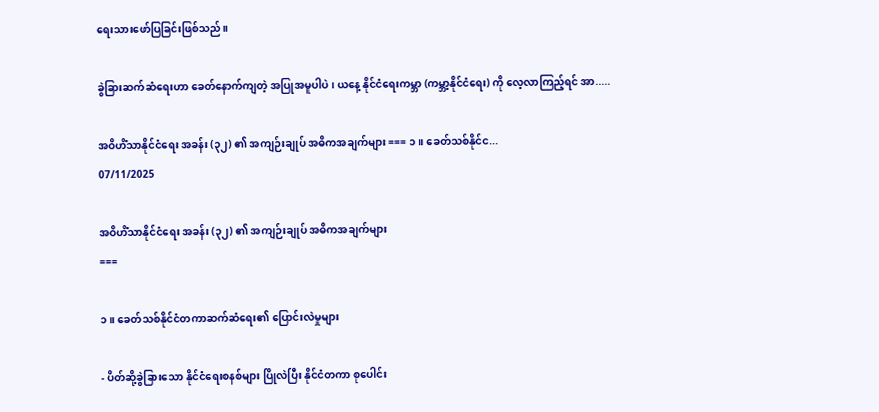ရေးသားဖော်ပြခြင်းဖြစ်သည်။

ခွဲခြားဆက်ဆံရေးဟာ ခေတ်နောက်ကျတဲ့ အပြုအမူပါပဲ၊ ယနေ့ နိုင်ငံရေးကမ္ဘာ (ကမ္ဘာ့နိုင်ငံရေး) ကို လေ့လာကြည့်ရင် အာ.....

အဝိဟိံသာနိုင်ငံရေး အခန်း (၃၂) ၏ အကျဉ်းချုပ် အဓိကအချက်များ === ၁။ ခေတ်သစ်နိုင်င...
07/11/2025

အဝိဟိံသာနိုင်ငံရေး အခန်း (၃၂) ၏ အကျဉ်းချုပ် အဓိကအချက်များ
===

၁။ ခေတ်သစ်နိုင်ငံတကာဆက်ဆံရေး၏ ပြောင်းလဲမှုများ

- ပိတ်ဆို့ခွဲခြားသော နိုင်ငံရေးစနစ်များ ပြိုလဲပြီး နိုင်ငံတကာ စုပေါင်း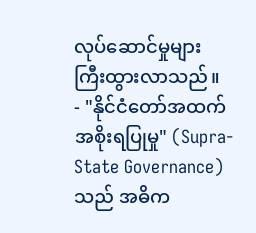လုပ်ဆောင်မှုများ ကြီးထွားလာသည်။
- "နိုင်ငံတော်အထက်အစိုးရပြုမှု" (Supra-State Governance) သည် အဓိက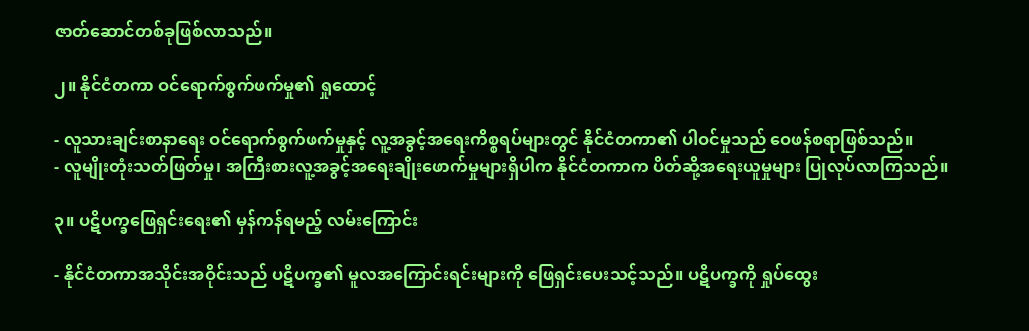ဇာတ်ဆောင်တစ်ခုဖြစ်လာသည်။

၂။ နိုင်ငံတကာ ဝင်ရောက်စွက်ဖက်မှု၏ ရှုထောင့်

- လူသားချင်းစာနာရေး ဝင်ရောက်စွက်ဖက်မှုနှင့် လူ့အခွင့်အရေးကိစ္စရပ်များတွင် နိုင်ငံတကာ၏ ပါဝင်မှုသည် ဝေဖန်စရာဖြစ်သည်။
- လူမျိုးတုံးသတ်ဖြတ်မှု၊ အကြီးစားလူ့အခွင့်အရေးချိုးဖောက်မှုများရှိပါက နိုင်ငံတကာက ပိတ်ဆို့အရေးယူမှုများ ပြုလုပ်လာကြသည်။

၃။ ပဋိပက္ခဖြေရှင်းရေး၏ မှန်ကန်ရမည့် လမ်းကြောင်း

- နိုင်ငံတကာအသိုင်းအဝိုင်းသည် ပဋိပက္ခ၏ မူလအကြောင်းရင်းများကို ဖြေရှင်းပေးသင့်သည်။ ပဋိပက္ခကို ရှုပ်ထွေး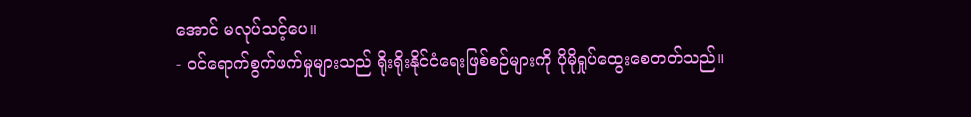အောင် မလုပ်သင့်ပေ။
- ဝင်ရောက်စွက်ဖက်မှုများသည် ရိုးရိုးနိုင်ငံရေးဖြစ်စဉ်များကို ပိုမိုရှုပ်ထွေးစေတတ်သည်။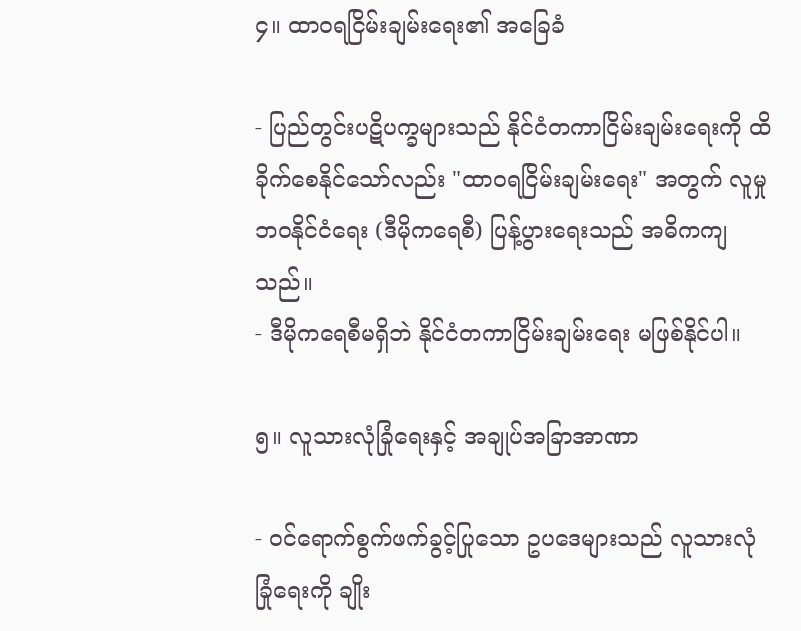၄။ ထာဝရငြိမ်းချမ်းရေး၏ အခြေခံ

- ပြည်တွင်းပဋိပက္ခများသည် နိုင်ငံတကာငြိမ်းချမ်းရေးကို ထိခိုက်စေနိုင်သော်လည်း "ထာဝရငြိမ်းချမ်းရေး" အတွက် လူမှုဘဝနိုင်ငံရေး (ဒီမိုကရေစီ) ပြန့်ပွားရေးသည် အဓိကကျသည်။
- ဒီမိုကရေစီမရှိဘဲ နိုင်ငံတကာငြိမ်းချမ်းရေး မဖြစ်နိုင်ပါ။

၅။ လူသားလုံခြုံရေးနှင့် အချုပ်အခြာအာဏာ

- ဝင်ရောက်စွက်ဖက်ခွင့်ပြုသော ဥပဒေများသည် လူသားလုံခြုံရေးကို ချိုး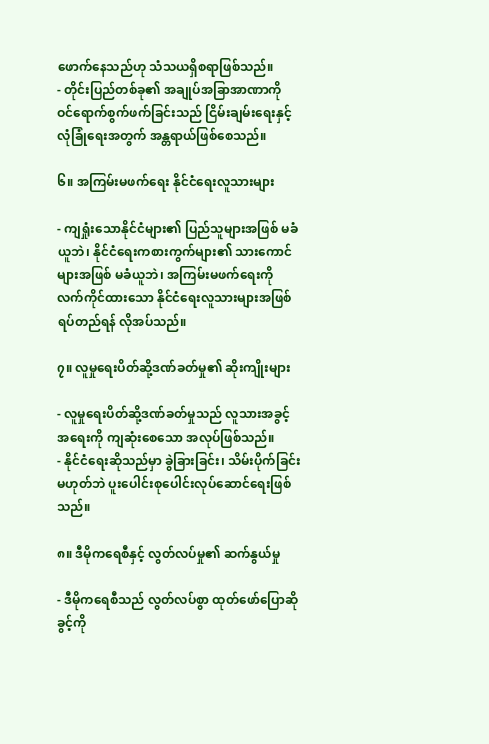ဖောက်နေသည်ဟု သံသယရှိစရာဖြစ်သည်။
- တိုင်းပြည်တစ်ခု၏ အချုပ်အခြာအာဏာကို ဝင်ရောက်စွက်ဖက်ခြင်းသည် ငြိမ်းချမ်းရေးနှင့် လုံခြုံရေးအတွက် အန္တရာယ်ဖြစ်စေသည်။

၆။ အကြမ်းမဖက်ရေး နိုင်ငံရေးလူသားများ

- ကျရှုံးသောနိုင်ငံများ၏ ပြည်သူများအဖြစ် မခံယူဘဲ၊ နိုင်ငံရေးကစားကွက်များ၏ သားကောင်များအဖြစ် မခံယူဘဲ၊ အကြမ်းမဖက်ရေးကို လက်ကိုင်ထားသော နိုင်ငံရေးလူသားများအဖြစ် ရပ်တည်ရန် လိုအပ်သည်။

၇။ လူမှုရေးပိတ်ဆို့ဒဏ်ခတ်မှု၏ ဆိုးကျိုးများ

- လူမှုရေးပိတ်ဆို့ဒဏ်ခတ်မှုသည် လူသားအခွင့်အရေးကို ကျဆုံးစေသော အလုပ်ဖြစ်သည်။
- နိုင်ငံရေးဆိုသည်မှာ ခွဲခြားခြင်း၊ သိမ်းပိုက်ခြင်းမဟုတ်ဘဲ ပူးပေါင်းစုပေါင်းလုပ်ဆောင်ရေးဖြစ်သည်။

၈။ ဒီမိုကရေစီနှင့် လွတ်လပ်မှု၏ ဆက်နွယ်မှု

- ဒီမိုကရေစီသည် လွတ်လပ်စွာ ထုတ်ဖော်ပြောဆိုခွင့်ကို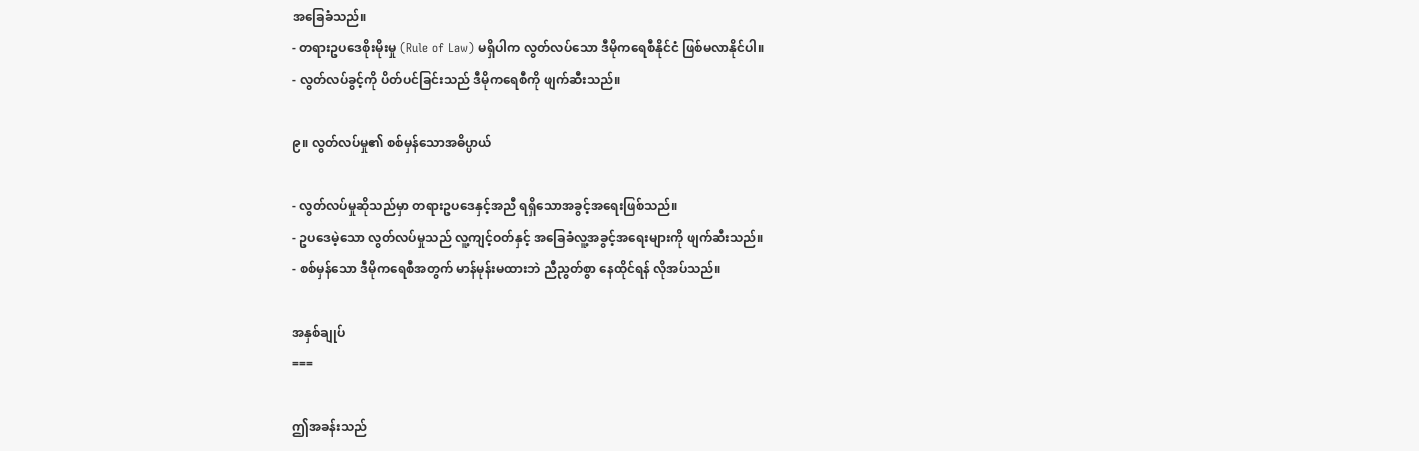အခြေခံသည်။
- တရားဥပဒေစိုးမိုးမှု (Rule of Law) မရှိပါက လွတ်လပ်သော ဒီမိုကရေစီနိုင်ငံ ဖြစ်မလာနိုင်ပါ။
- လွတ်လပ်ခွင့်ကို ပိတ်ပင်ခြင်းသည် ဒီမိုကရေစီကို ဖျက်ဆီးသည်။

၉။ လွတ်လပ်မှု၏ စစ်မှန်သောအဓိပ္ပာယ်

- လွတ်လပ်မှုဆိုသည်မှာ တရားဥပဒေနှင့်အညီ ရရှိသောအခွင့်အရေးဖြစ်သည်။
- ဥပဒေမဲ့သော လွတ်လပ်မှုသည် လူ့ကျင့်ဝတ်နှင့် အခြေခံလူ့အခွင့်အရေးများကို ဖျက်ဆီးသည်။
- စစ်မှန်သော ဒီမိုကရေစီအတွက် မာန်မုန်းမထားဘဲ ညီညွတ်စွာ နေထိုင်ရန် လိုအပ်သည်။

အနှစ်ချုပ်
===

ဤအခန်းသည်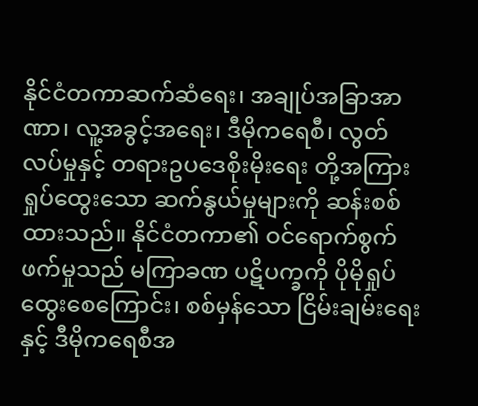နိုင်ငံတကာဆက်ဆံရေး၊ အချုပ်အခြာအာဏာ၊ လူ့အခွင့်အရေး၊ ဒီမိုကရေစီ၊ လွတ်လပ်မှုနှင့် တရားဥပဒေစိုးမိုးရေး တို့အကြား ရှုပ်ထွေးသော ဆက်နွယ်မှုများကို ဆန်းစစ်ထားသည်။ နိုင်ငံတကာ၏ ဝင်ရောက်စွက်ဖက်မှုသည် မကြာခဏ ပဋိပက္ခကို ပိုမိုရှုပ်ထွေးစေကြောင်း၊ စစ်မှန်သော ငြိမ်းချမ်းရေးနှင့် ဒီမိုကရေစီအ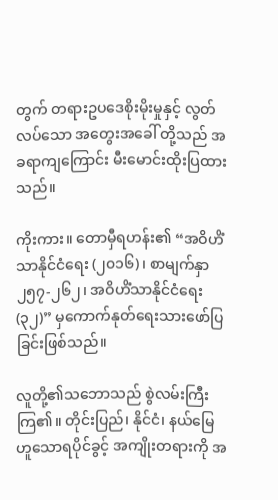တွက် တရားဥပဒေစိုးမိုးမှုနှင့် လွတ်လပ်သော အတွေးအခေါ် တို့သည် အခရာကျကြောင်း မီးမောင်းထိုးပြထားသည်။

ကိုးကား။ တောမှီရဟန်း၏ “အဝိဟိံသာနိုင်ငံရေး (၂၀၁၆)၊ စာမျက်နှာ ၂၅၇-၂၆၂၊ အဝိဟိံသာနိုင်ငံရေး (၃၂)” မှကောက်နုတ်ရေးသားဖော်ပြခြင်းဖြစ်သည်။

လူတို့၏သဘောသည် စွဲလမ်းကြီးကြ၏။ တိုင်းပြည်၊ နိုင်ငံ၊ နယ်မြေ ဟူသောရပိုင်ခွင့် အကျိုးတရားကို အ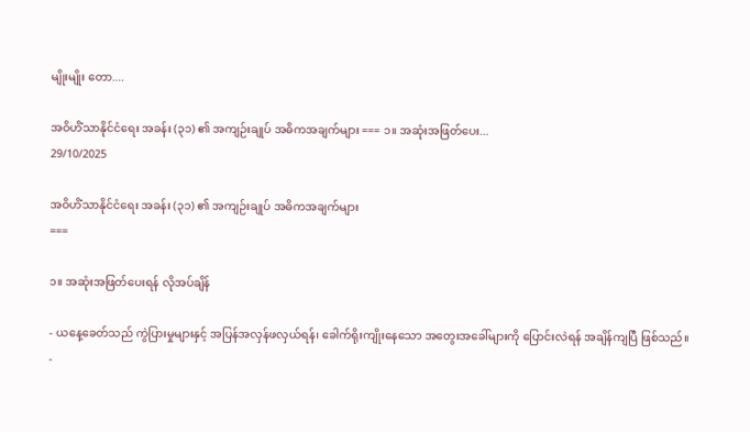မျိုးမျိုး တော....

အဝိဟိံသာနိုင်ငံရေး အခန်း (၃၁) ၏ အကျဉ်းချုပ် အဓိကအချက်များ === ၁။ အဆုံးအဖြတ်ပေး...
29/10/2025

အဝိဟိံသာနိုင်ငံရေး အခန်း (၃၁) ၏ အကျဉ်းချုပ် အဓိကအချက်များ
===

၁။ အဆုံးအဖြတ်ပေးရန် လိုအပ်ချိန်

- ယနေ့ခေတ်သည် ကွဲပြားမှုများနှင့် အပြန်အလှန်ဖလှယ်ရန်၊ ခေါက်ရိုးကျိုးနေသော အတွေးအခေါ်များကို ပြောင်းလဲရန် အချိန်ကျပြီ ဖြစ်သည်။
-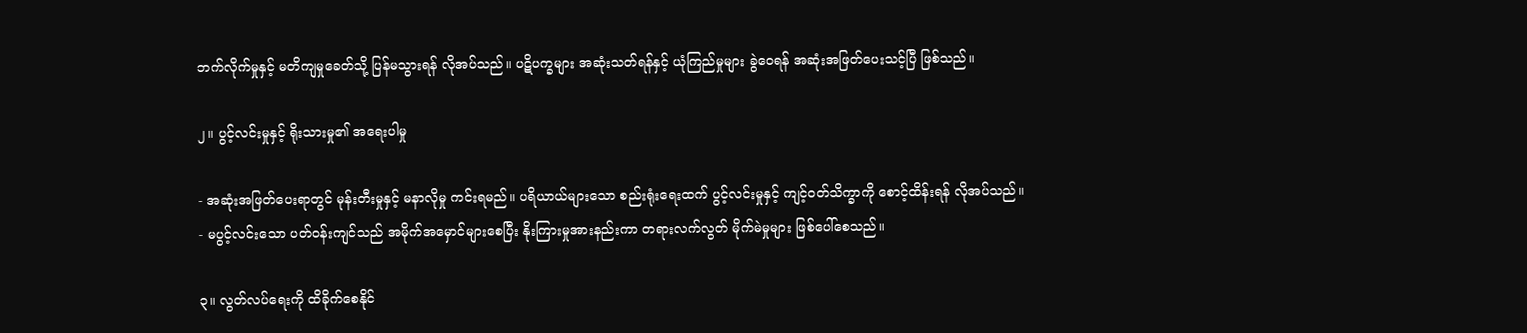ဘက်လိုက်မှုနှင့် မတိကျမှုခေတ်သို့ ပြန်မသွားရန် လိုအပ်သည်။ ပဋိပက္ခများ အဆုံးသတ်ရန်နှင့် ယုံကြည်မှုများ ခွဲဝေရန် အဆုံးအဖြတ်ပေးသင့်ပြီ ဖြစ်သည်။

၂။ ပွင့်လင်းမှုနှင့် ရိုးသားမှု၏ အရေးပါမှု

- အဆုံးအဖြတ်ပေးရာတွင် မုန်းတီးမှုနှင့် မနာလိုမှု ကင်းရမည်။ ပရိယာယ်များသော စည်းရုံးရေးထက် ပွင့်လင်းမှုနှင့် ကျင့်ဝတ်သိက္ခာကို စောင့်ထိန်းရန် လိုအပ်သည်။
- မပွင့်လင်းသော ပတ်ဝန်းကျင်သည် အမိုက်အမှောင်များစေပြီး နိုးကြားမှုအားနည်းကာ တရားလက်လွတ် မိုက်မဲမှုများ ဖြစ်ပေါ်စေသည်။

၃။ လွတ်လပ်ရေးကို ထိခိုက်စေနိုင်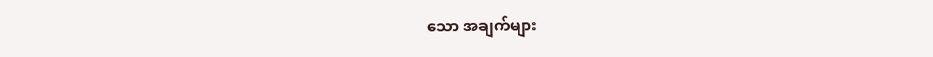သော အချက်များ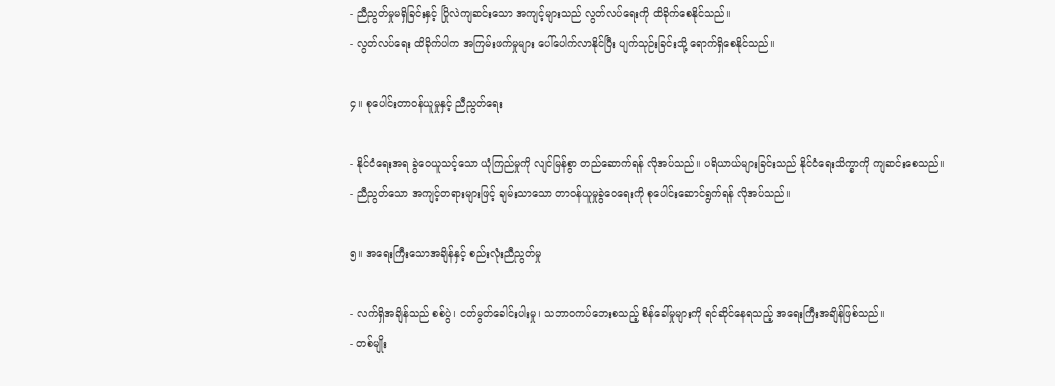- ညီညွတ်မှုမရှိခြင်းနှင့် ပြိုလဲကျဆင်းသော အကျင့်များသည် လွတ်လပ်ရေးကို ထိခိုက်စေနိုင်သည်။
- လွတ်လပ်ရေး ထိခိုက်ပါက အကြမ်းဖက်မှုများ ပေါ်ပေါက်လာနိုင်ပြီး ပျက်သုဉ်းခြင်းသို့ ရောက်ရှိစေနိုင်သည်။

၄။ စုပေါင်းတာဝန်ယူမှုနှင့် ညီညွတ်ရေး

- နိုင်ငံရေးအရ ခွဲဝေယူသင့်သော ယုံကြည်မှုကို လျင်မြန်စွာ တည်ဆောက်ရန် လိုအပ်သည်။ ပရိယာယ်များခြင်းသည် နိုင်ငံရေးသိက္ခာကို ကျဆင်းစေသည်။
- ညီညွတ်သော အကျင့်တရားများဖြင့် ချမ်းသာသော တာဝန်ယူမှုခွဲဝေရေးကို စုပေါင်းဆောင်ရွက်ရန် လိုအပ်သည်။

၅။ အရေးကြီးသောအချိန်နှင့် စည်းလုံးညီညွတ်မှု

- လက်ရှိအချိန်သည် စစ်ပွဲ၊ ငတ်မွတ်ခေါင်းပါးမှု၊ သဘာဝကပ်ဘေးစသည့် စိန်ခေါ်မှုများကို ရင်ဆိုင်နေရသည့် အရေးကြီးအချိန်ဖြစ်သည်။
- တစ်မျိုး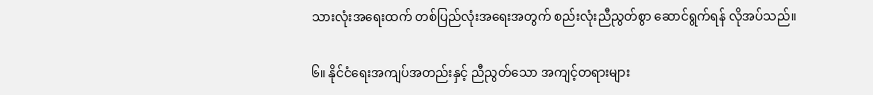သားလုံးအရေးထက် တစ်ပြည်လုံးအရေးအတွက် စည်းလုံးညီညွတ်စွာ ဆောင်ရွက်ရန် လိုအပ်သည်။

၆။ နိုင်ငံရေးအကျပ်အတည်းနှင့် ညီညွတ်သော အကျင့်တရားများ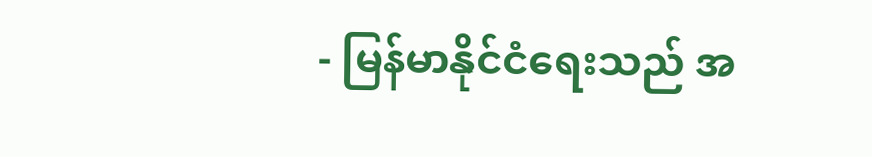- မြန်မာနိုင်ငံရေးသည် အ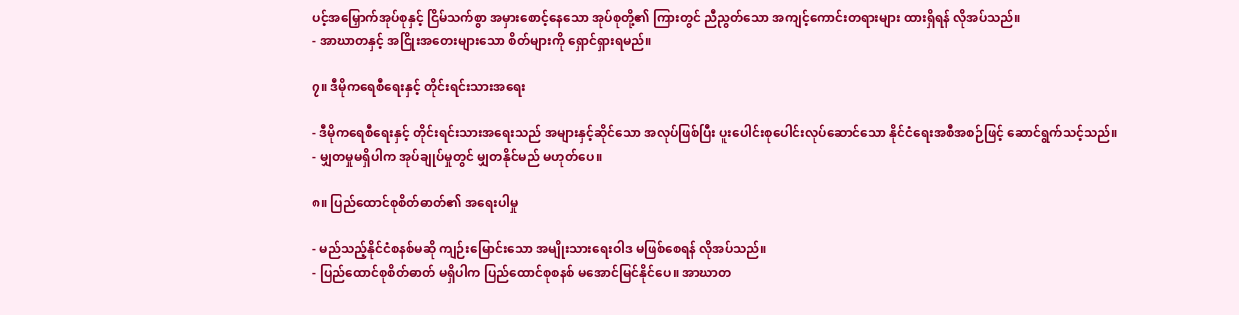ပင့်အမြှောက်အုပ်စုနှင့် ငြိမ်သက်စွာ အမှားစောင့်နေသော အုပ်စုတို့၏ ကြားတွင် ညီညွတ်သော အကျင့်ကောင်းတရားများ ထားရှိရန် လိုအပ်သည်။
- အာဃာတနှင့် အငြိုးအတေးများသော စိတ်များကို ရှောင်ရှားရမည်။

၇။ ဒီမိုကရေစီရေးနှင့် တိုင်းရင်းသားအရေး

- ဒီမိုကရေစီရေးနှင့် တိုင်းရင်းသားအရေးသည် အများနှင့်ဆိုင်သော အလုပ်ဖြစ်ပြီး ပူးပေါင်းစုပေါင်းလုပ်ဆောင်သော နိုင်ငံရေးအစီအစဉ်ဖြင့် ဆောင်ရွက်သင့်သည်။
- မျှတမှုမရှိပါက အုပ်ချုပ်မှုတွင် မျှတနိုင်မည် မဟုတ်ပေ။

၈။ ပြည်ထောင်စုစိတ်ဓာတ်၏ အရေးပါမှု

- မည်သည့်နိုင်ငံစနစ်မဆို ကျဉ်းမြောင်းသော အမျိုးသားရေးဝါဒ မဖြစ်စေရန် လိုအပ်သည်။
- ပြည်ထောင်စုစိတ်ဓာတ် မရှိပါက ပြည်ထောင်စုစနစ် မအောင်မြင်နိုင်ပေ။ အာဃာတ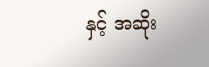နှင့် အဆိုး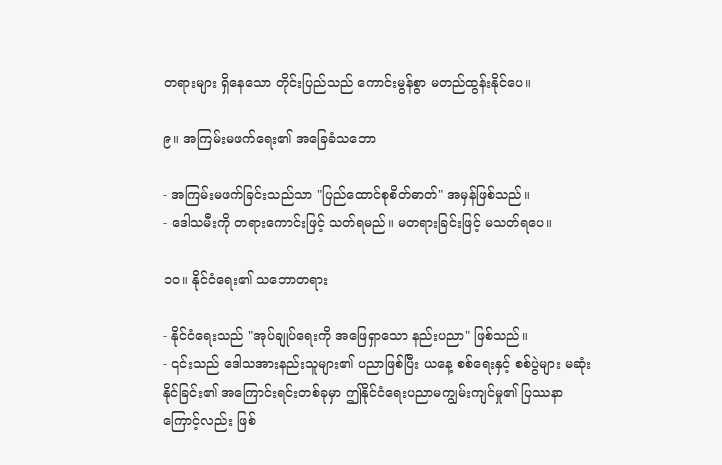တရားများ ရှိနေသော တိုင်းပြည်သည် ကောင်းမွန်စွာ မတည်ထွန်းနိုင်ပေ။

၉။ အကြမ်းမဖက်ရေး၏ အခြေခံသဘော

- အကြမ်းမဖက်ခြင်းသည်သာ "ပြည်ထောင်စုစိတ်ဓာတ်" အမှန်ဖြစ်သည်။
- ဒေါသမီးကို တရားကောင်းဖြင့် သတ်ရမည်။ မတရားခြင်းဖြင့် မသတ်ရပေ။

၁၀။ နိုင်ငံရေး၏ သဘောတရား

- နိုင်ငံရေးသည် "အုပ်ချုပ်ရေးကို အဖြေရှာသော နည်းပညာ" ဖြစ်သည်။
- ၎င်းသည် ဒေါသအားနည်းသူများ၏ ပညာဖြစ်ပြီး ယနေ့ စစ်ရေးနှင့် စစ်ပွဲများ မဆုံးနိုင်ခြင်း၏ အကြောင်းရင်းတစ်ခုမှာ ဤနိုင်ငံရေးပညာမကျွမ်းကျင်မှု၏ ပြဿနာကြောင့်လည်း ဖြစ်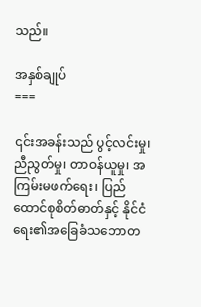သည်။

အနှစ်ချုပ်
===

၎င်းအခန်းသည် ပွင့်လင်းမှု၊ ညီညွတ်မှု၊ တာဝန်ယူမှု၊ အကြမ်းမဖက်ရေး၊ ပြည်ထောင်စုစိတ်ဓာတ်နှင့် နိုင်ငံရေး၏အခြေခံသဘောတ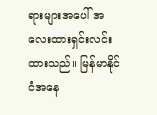ရားများအပေါ် အလေးထားရှင်းလင်းထားသည်။ မြန်မာနိုင်ငံအနေ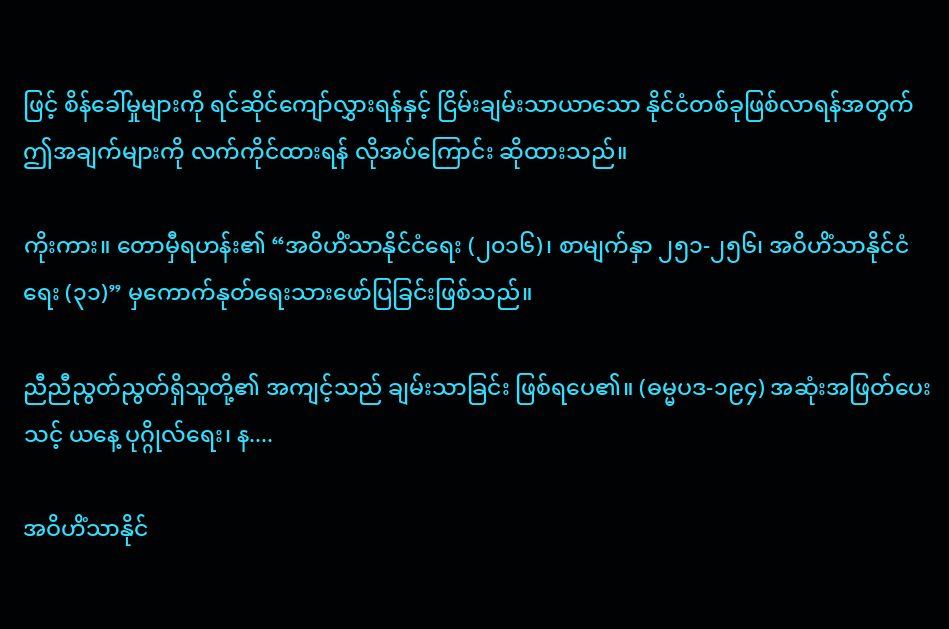ဖြင့် စိန်ခေါ်မှုများကို ရင်ဆိုင်ကျော်လွှားရန်နှင့် ငြိမ်းချမ်းသာယာသော နိုင်ငံတစ်ခုဖြစ်လာရန်အတွက် ဤအချက်များကို လက်ကိုင်ထားရန် လိုအပ်ကြောင်း ဆိုထားသည်။

ကိုးကား။ တောမှီရဟန်း၏ “အဝိဟိံသာနိုင်ငံရေး (၂၀၁၆)၊ စာမျက်နှာ ၂၅၁-၂၅၆၊ အဝိဟိံသာနိုင်ငံရေး (၃၁)” မှကောက်နုတ်ရေးသားဖော်ပြခြင်းဖြစ်သည်။

ညီညီညွတ်ညွတ်ရှိသူတို့၏ အကျင့်သည် ချမ်းသာခြင်း ဖြစ်ရပေ၏။ (ဓမ္မပဒ-၁၉၄) အဆုံးအဖြတ်ပေးသင့် ယနေ့ ပုဂ္ဂိုလ်ရေး၊ န....

အဝိဟိံသာနိုင်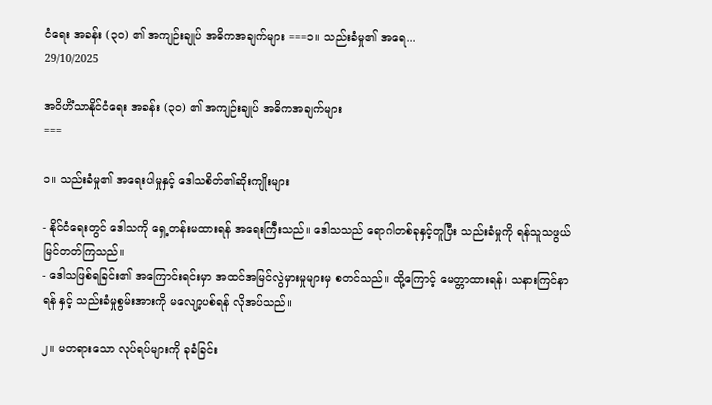ငံရေး အခန်း (၃၀) ၏ အကျဉ်းချုပ် အဓိကအချက်များ ===၁။ သည်းခံမှု၏ အရေ...
29/10/2025

အဝိဟိံသာနိုင်ငံရေး အခန်း (၃၀) ၏ အကျဉ်းချုပ် အဓိကအချက်များ
===

၁။ သည်းခံမှု၏ အရေးပါမှုနှင့် ဒေါသစိတ်၏ဆိုးကျိုးများ

- နိုင်ငံရေးတွင် ဒေါသကို ရှေ့တန်းမထားရန် အရေးကြီးသည်။ ဒေါသသည် ရောဂါတစ်ခုနှင့်တူပြီး သည်းခံမှုကို ရန်သူသဖွယ် မြင်တတ်ကြသည်။
- ဒေါသဖြစ်ရခြင်း၏ အကြောင်းရင်းမှာ အထင်အမြင်လွဲမှားမှုများမှ စတင်သည်။ ထို့ကြောင့် မေတ္တာထားရန်၊ သနားကြင်နာရန် နှင့် သည်းခံမှုစွမ်းအားကို မလျော့ပစ်ရန် လိုအပ်သည်။

၂။ မတရားသော လုပ်ရပ်များကို ခုခံခြင်း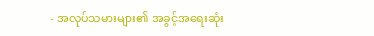- အလုပ်သမားများ၏ အခွင့်အရေးဆုံး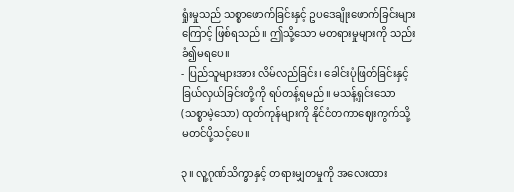ရှုံးမှုသည် သစ္စာဖောက်ခြင်းနှင့် ဥပဒေချိုးဖောက်ခြင်းများကြောင့် ဖြစ်ရသည်။ ဤသို့သော မတရားမှုများကို သည်းခံ၍မရပေ။
- ပြည်သူများအား လိမ်လည်ခြင်း၊ ခေါင်းပုံဖြတ်ခြင်းနှင့် ခြယ်လှယ်ခြင်းတို့ကို ရပ်တန့်ရမည်။ မသန့်ရှင်းသော (သစ္စာမဲ့သော) ထုတ်ကုန်များကို နိုင်ငံတကာဈေးကွက်သို့ မတင်ပို့သင့်ပေ။

၃။ လူ့ဂုဏ်သိက္ခာနှင့် တရားမျှတမှုကို အလေးထား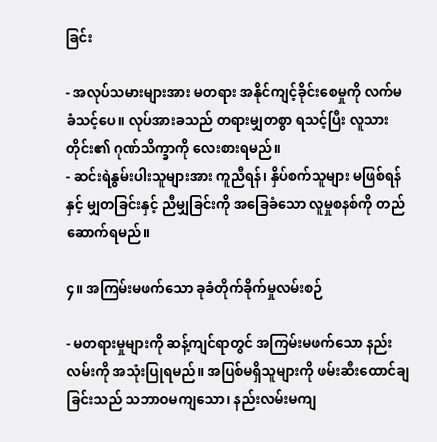ခြင်း

- အလုပ်သမားများအား မတရား အနိုင်ကျင့်ခိုင်းစေမှုကို လက်မခံသင့်ပေ။ လုပ်အားခသည် တရားမျှတစွာ ရသင့်ပြီး လူသားတိုင်း၏ ဂုဏ်သိက္ခာကို လေးစားရမည်။
- ဆင်းရဲနွမ်းပါးသူများအား ကူညီရန်၊ နှိပ်စက်သူများ မဖြစ်ရန် နှင့် မျှတခြင်းနှင့် ညီမျှခြင်းကို အခြေခံသော လူမှုစနစ်ကို တည်ဆောက်ရမည်။

၄။ အကြမ်းမဖက်သော ခုခံတိုက်ခိုက်မှုလမ်းစဉ်

- မတရားမှုများကို ဆန့်ကျင်ရာတွင် အကြမ်းမဖက်သော နည်းလမ်းကို အသုံးပြုရမည်။ အပြစ်မရှိသူများကို ဖမ်းဆီးထောင်ချခြင်းသည် သဘာဝမကျသော၊ နည်းလမ်းမကျ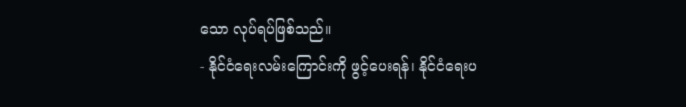သော လုပ်ရပ်ဖြစ်သည်။
- နိုင်ငံရေးလမ်းကြောင်းကို ဖွင့်ပေးရန်၊ နိုင်ငံရေးပ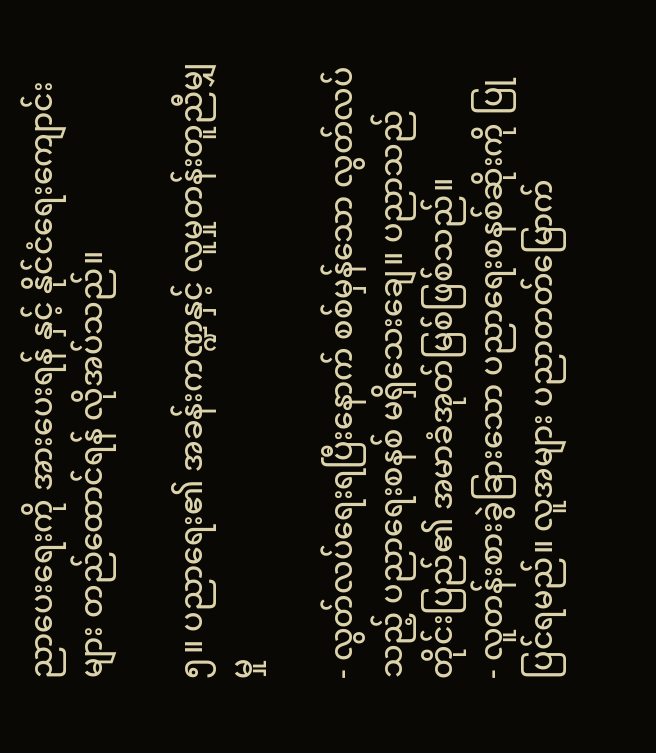ညာပေးရေးကို အားပေးရန် နှင့် နိုင်ငံရေးကျောင်းများ တည်ထောင်ရန် လိုအပ်သည်။

၅။ ပညာရေး၏ အခန်းကဏ္ဍနှင့် လူမှုတန်းတူညီမျှမှု

- လွတ်လပ်ရေးရပြီးနောက် စစ်မှန်သော လွတ်လပ်သည့် ပညာရေးစနစ် မရှိသေးချေ။ ပညာသည် တိုင်းပြည်၏ အမာခံအုတ်မြစ်ဖြစ်သည်။
- လူတန်းစားခွဲခြားသော ပညာရေးစနစ်ဆိုးကို ပြုပြင်ရမည်။ လူအများ ပညာတတ်မြောက်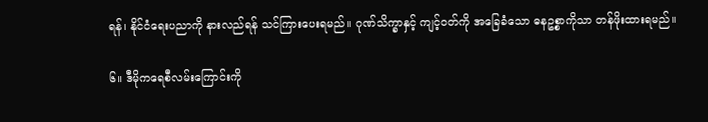ရန်၊ နိုင်ငံရေးပညာကို နားလည်ရန် သင်ကြားပေးရမည်။ ဂုဏ်သိက္ခာနှင့် ကျင့်ဝတ်ကို အခြေခံသော ဓနဥစ္စာကိုသာ တန်ဖိုးထားရမည်။

၆။ ဒီမိုကရေစီလမ်းကြောင်းကို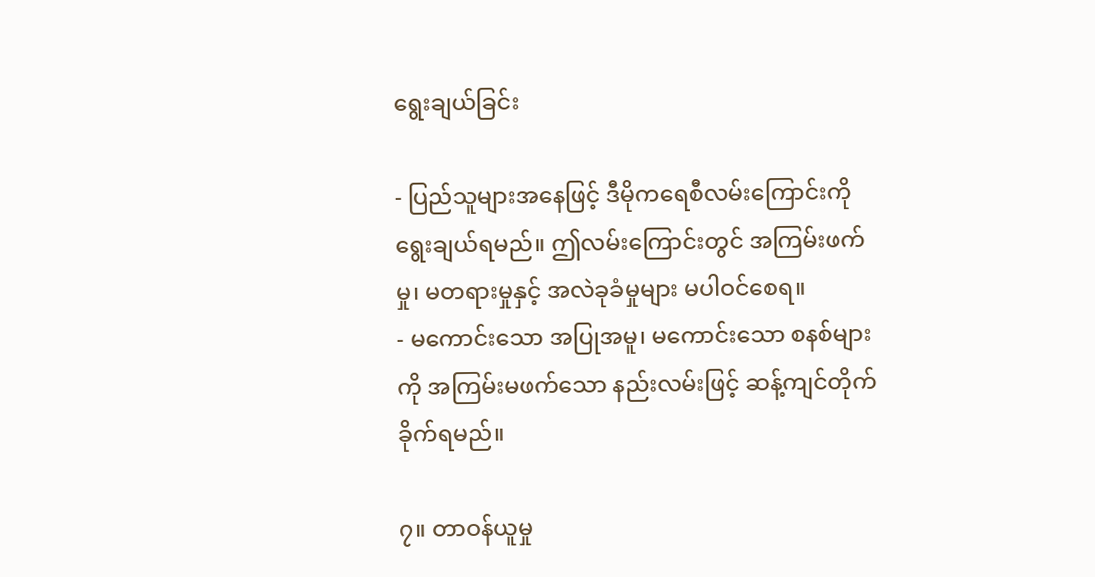ရွေးချယ်ခြင်း

- ပြည်သူများအနေဖြင့် ဒီမိုကရေစီလမ်းကြောင်းကို ရွေးချယ်ရမည်။ ဤလမ်းကြောင်းတွင် အကြမ်းဖက်မှု၊ မတရားမှုနှင့် အလဲခုခံမှုများ မပါဝင်စေရ။
- မကောင်းသော အပြုအမူ၊ မကောင်းသော စနစ်များကို အကြမ်းမဖက်သော နည်းလမ်းဖြင့် ဆန့်ကျင်တိုက်ခိုက်ရမည်။

၇။ တာဝန်ယူမှု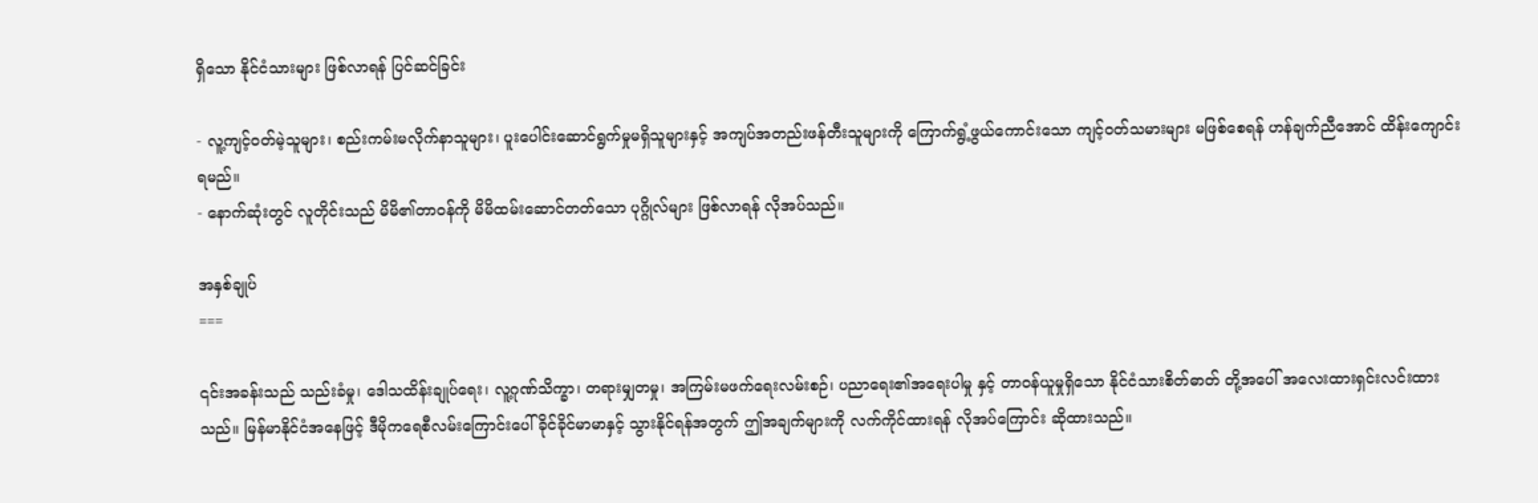ရှိသော နိုင်ငံသားများ ဖြစ်လာရန် ပြင်ဆင်ခြင်း

- လူ့ကျင့်ဝတ်မဲ့သူများ၊ စည်းကမ်းမလိုက်နာသူများ၊ ပူးပေါင်းဆောင်ရွက်မှုမရှိသူများနှင့် အကျပ်အတည်းဖန်တီးသူများကို ကြောက်ရွံ့ဖွယ်ကောင်းသော ကျင့်ဝတ်သမားများ မဖြစ်စေရန် ဟန်ချက်ညီအောင် ထိန်းကျောင်းရမည်။
- နောက်ဆုံးတွင် လူတိုင်းသည် မိမိ၏တာဝန်ကို မိမိထမ်းဆောင်တတ်သော ပုဂ္ဂိုလ်များ ဖြစ်လာရန် လိုအပ်သည်။

အနှစ်ချုပ်
===

၎င်းအခန်းသည် သည်းခံမှု၊ ဒေါသထိန်းချုပ်ရေး၊ လူ့ဂုဏ်သိက္ခာ၊ တရားမျှတမှု၊ အကြမ်းမဖက်ရေးလမ်းစဉ်၊ ပညာရေး၏အရေးပါမှု နှင့် တာဝန်ယူမှုရှိသော နိုင်ငံသားစိတ်ဓာတ် တို့အပေါ် အလေးထားရှင်းလင်းထားသည်။ မြန်မာနိုင်ငံအနေဖြင့် ဒီမိုကရေစီလမ်းကြောင်းပေါ် ခိုင်ခိုင်မာမာနှင့် သွားနိုင်ရန်အတွက် ဤအချက်များကို လက်ကိုင်ထားရန် လိုအပ်ကြောင်း ဆိုထားသည်။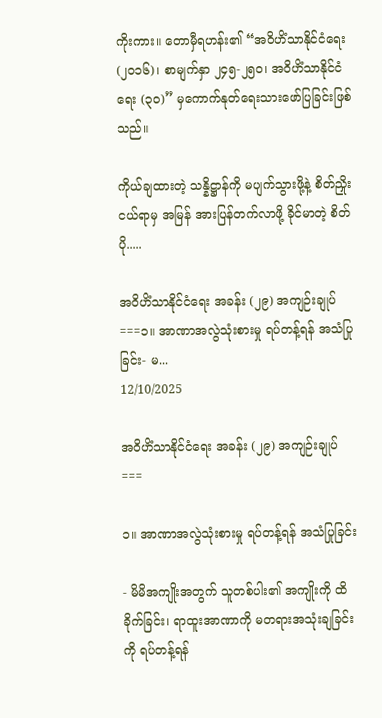ကိုးကား။ တောမှီရဟန်း၏ “အဝိဟိံသာနိုင်ငံရေး (၂၀၁၆)၊ စာမျက်နှာ ၂၄၅-၂၅၀၊ အဝိဟိံသာနိုင်ငံရေး (၃၀)” မှကောက်နုတ်ရေးသားဖော်ပြခြင်းဖြစ်သည်။

ကိုယ်ချထားတဲ့ သန္နိဋ္ဌာန်ကို မပျက်သွားဖို့နဲ့ စိတ်ညှိုးငယ်ရာမှ အမြန် အားပြန်တက်လာဖို့ ခိုင်မာတဲ့ စိတ်ပို.....

အဝိဟိံသာနိုင်ငံရေး အခန်း (၂၉) အကျဉ်းချုပ် ===၁။ အာဏာအလွဲသုံးစားမှု ရပ်တန့်ရန် အသံပြုခြင်း- မ...
12/10/2025

အဝိဟိံသာနိုင်ငံရေး အခန်း (၂၉) အကျဉ်းချုပ်
===

၁။ အာဏာအလွဲသုံးစားမှု ရပ်တန့်ရန် အသံပြုခြင်း

- မိမိအကျိုးအတွက် သူတစ်ပါး၏ အကျိုးကို ထိခိုက်ခြင်း၊ ရာထူးအာဏာကို မတရားအသုံးချခြင်းကို ရပ်တန့်ရန်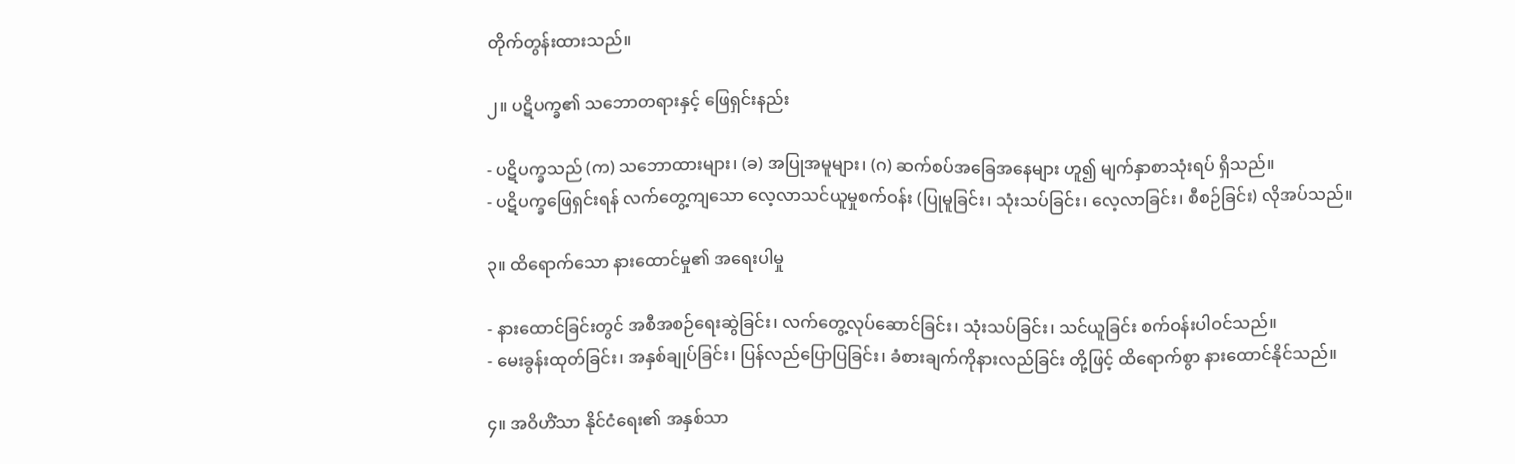တိုက်တွန်းထားသည်။

၂။ ပဋိပက္ခ၏ သဘောတရားနှင့် ဖြေရှင်းနည်း

- ပဋိပက္ခသည် (က) သဘောထားများ၊ (ခ) အပြုအမူများ၊ (ဂ) ဆက်စပ်အခြေအနေများ ဟူ၍ မျက်နှာစာသုံးရပ် ရှိသည်။
- ပဋိပက္ခဖြေရှင်းရန် လက်တွေ့ကျသော လေ့လာသင်ယူမှုစက်ဝန်း (ပြုမူခြင်း၊ သုံးသပ်ခြင်း၊ လေ့လာခြင်း၊ စီစဉ်ခြင်း) လိုအပ်သည်။

၃။ ထိရောက်သော နားထောင်မှု၏ အရေးပါမှု

- နားထောင်ခြင်းတွင် အစီအစဉ်ရေးဆွဲခြင်း၊ လက်တွေ့လုပ်ဆောင်ခြင်း၊ သုံးသပ်ခြင်း၊ သင်ယူခြင်း စက်ဝန်းပါဝင်သည်။
- မေးခွန်းထုတ်ခြင်း၊ အနှစ်ချုပ်ခြင်း၊ ပြန်လည်ပြောပြခြင်း၊ ခံစားချက်ကိုနားလည်ခြင်း တို့ဖြင့် ထိရောက်စွာ နားထောင်နိုင်သည်။

၄။ အဝိဟိံသာ နိုင်ငံရေး၏ အနှစ်သာ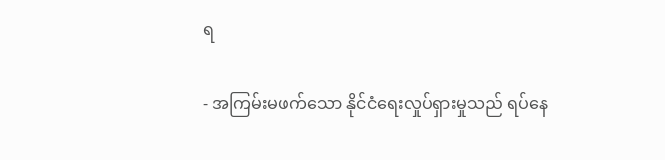ရ

- အကြမ်းမဖက်သော နိုင်ငံရေးလှုပ်ရှားမှုသည် ရပ်နေ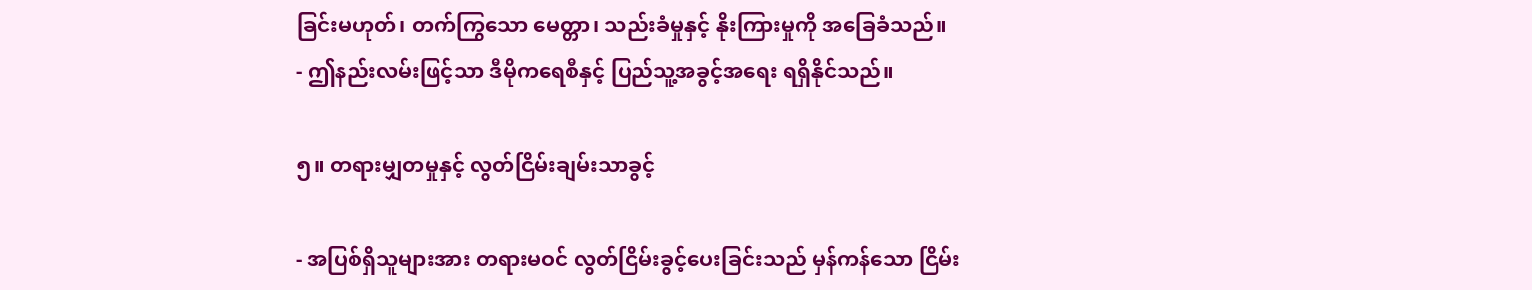ခြင်းမဟုတ်၊ တက်ကြွသော မေတ္တာ၊ သည်းခံမှုနှင့် နိုးကြားမှုကို အခြေခံသည်။
- ဤနည်းလမ်းဖြင့်သာ ဒီမိုကရေစီနှင့် ပြည်သူ့အခွင့်အရေး ရရှိနိုင်သည်။

၅။ တရားမျှတမှုနှင့် လွတ်ငြိမ်းချမ်းသာခွင့်

- အပြစ်ရှိသူများအား တရားမဝင် လွတ်ငြိမ်းခွင့်ပေးခြင်းသည် မှန်ကန်သော ငြိမ်း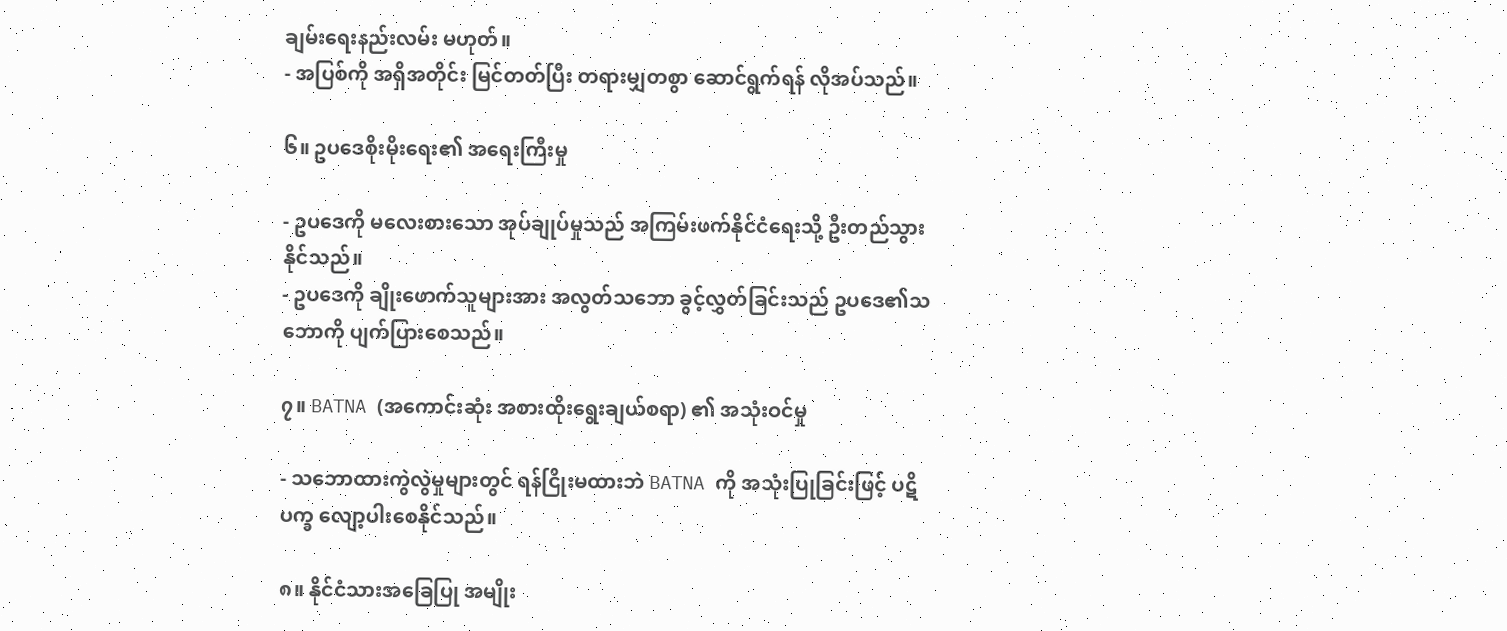ချမ်းရေးနည်းလမ်း မဟုတ်။
- အပြစ်ကို အရှိအတိုင်း မြင်တတ်ပြီး တရားမျှတစွာ ဆောင်ရွက်ရန် လိုအပ်သည်။

၆။ ဥပဒေစိုးမိုးရေး၏ အရေးကြီးမှု

- ဥပဒေကို မလေးစားသော အုပ်ချုပ်မှုသည် အကြမ်းဖက်နိုင်ငံရေးသို့ ဦးတည်သွားနိုင်သည်။
- ဥပဒေကို ချိုးဖောက်သူများအား အလွတ်သဘော ခွင့်လွှတ်ခြင်းသည် ဥပဒေ၏သဘောကို ပျက်ပြားစေသည်။

၇။ BATNA (အကောင်းဆုံး အစားထိုးရွေးချယ်စရာ) ၏ အသုံးဝင်မှု

- သဘောထားကွဲလွဲမှုများတွင် ရန်ငြိုးမထားဘဲ BATNA ကို အသုံးပြုခြင်းဖြင့် ပဋိပက္ခ လျော့ပါးစေနိုင်သည်။

၈။ နိုင်ငံသားအခြေပြု အမျိုး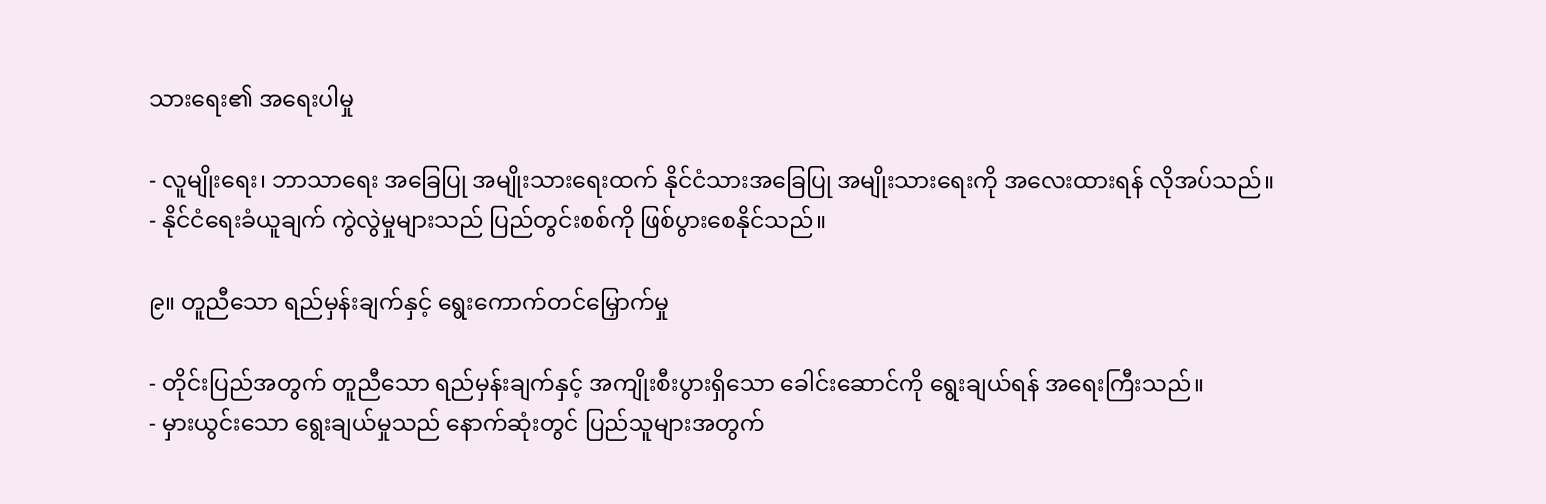သားရေး၏ အရေးပါမှု

- လူမျိုးရေး၊ ဘာသာရေး အခြေပြု အမျိုးသားရေးထက် နိုင်ငံသားအခြေပြု အမျိုးသားရေးကို အလေးထားရန် လိုအပ်သည်။
- နိုင်ငံရေးခံယူချက် ကွဲလွဲမှုများသည် ပြည်တွင်းစစ်ကို ဖြစ်ပွားစေနိုင်သည်။

၉။ တူညီသော ရည်မှန်းချက်နှင့် ရွေးကောက်တင်မြှောက်မှု

- တိုင်းပြည်အတွက် တူညီသော ရည်မှန်းချက်နှင့် အကျိုးစီးပွားရှိသော ခေါင်းဆောင်ကို ရွေးချယ်ရန် အရေးကြီးသည်။
- မှားယွင်းသော ရွေးချယ်မှုသည် နောက်ဆုံးတွင် ပြည်သူများအတွက်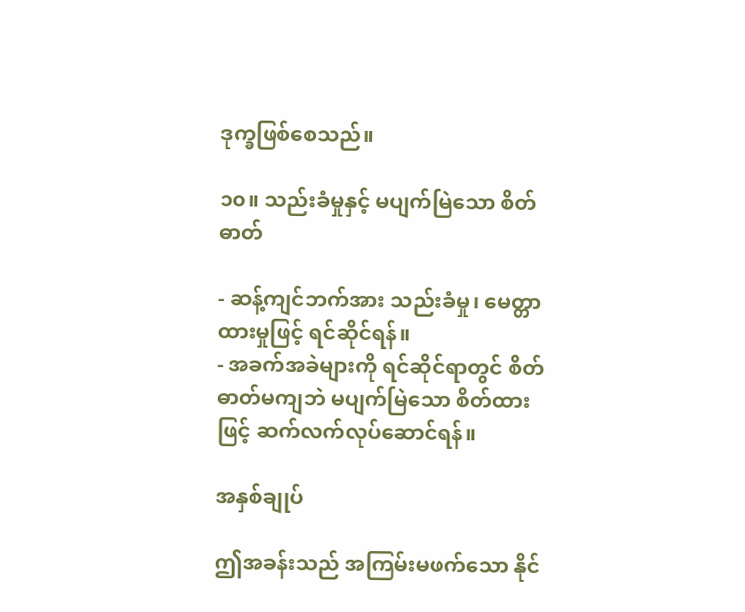ဒုက္ခဖြစ်စေသည်။

၁၀။ သည်းခံမှုနှင့် မပျက်မြဲသော စိတ်ဓာတ်

- ဆန့်ကျင်ဘက်အား သည်းခံမှု၊ မေတ္တာထားမှုဖြင့် ရင်ဆိုင်ရန်။
- အခက်အခဲများကို ရင်ဆိုင်ရာတွင် စိတ်ဓာတ်မကျဘဲ မပျက်မြဲသော စိတ်ထားဖြင့် ဆက်လက်လုပ်ဆောင်ရန်။

အနှစ်ချုပ်

ဤအခန်းသည် အကြမ်းမဖက်သော နိုင်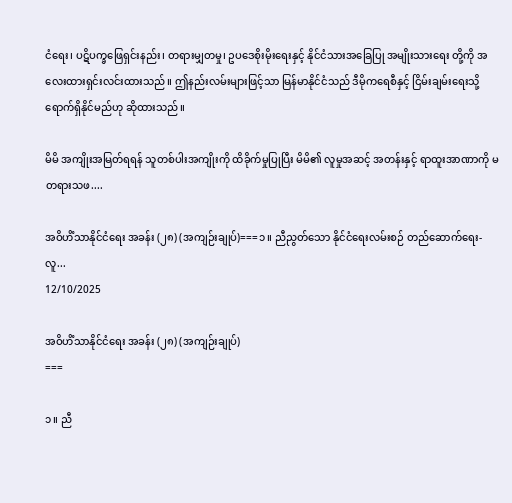ငံရေး၊ ပဋိပက္ခဖြေရှင်းနည်း၊ တရားမျှတမှု၊ ဥပဒေစိုးမိုးရေးနှင့် နိုင်ငံသားအခြေပြု အမျိုးသားရေး တို့ကို အလေးထားရှင်းလင်းထားသည်။ ဤနည်းလမ်းများဖြင့်သာ မြန်မာနိုင်ငံသည် ဒီမိုကရေစီနှင့် ငြိမ်းချမ်းရေးသို့ ရောက်ရှိနိုင်မည်ဟု ဆိုထားသည်။

မိမိ အကျိုးအမြတ်ရရန် သူတစ်ပါးအကျိုးကို ထိခိုက်မှုပြုပြီး မိမိ၏ လူမှုအဆင့် အတန်းနှင့် ရာထူးအာဏာကို မတရားသဖ....

အဝိဟိံသာနိုင်ငံရေး အခန်း (၂၈) (အကျဉ်းချုပ်)===၁။ ညီညွတ်သော နိုင်ငံရေးလမ်းစဉ် တည်ဆောက်ရေး- လူ...
12/10/2025

အဝိဟိံသာနိုင်ငံရေး အခန်း (၂၈) (အကျဉ်းချုပ်)
===

၁။ ညီ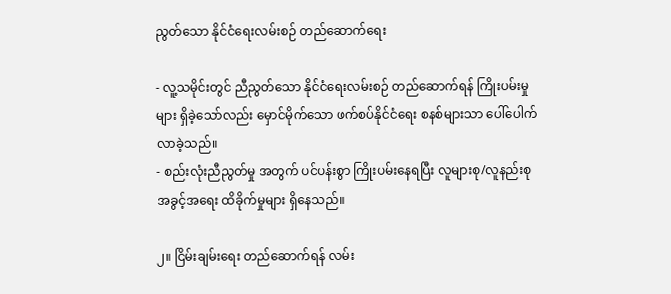ညွတ်သော နိုင်ငံရေးလမ်းစဉ် တည်ဆောက်ရေး

- လူ့သမိုင်းတွင် ညီညွတ်သော နိုင်ငံရေးလမ်းစဉ် တည်ဆောက်ရန် ကြိုးပမ်းမှုများ ရှိခဲ့သော်လည်း မှောင်မိုက်သော ဖက်စပ်နိုင်ငံရေး စနစ်များသာ ပေါ်ပေါက်လာခဲ့သည်။
- စည်းလုံးညီညွတ်မှု အတွက် ပင်ပန်းစွာ ကြိုးပမ်းနေရပြီး လူများစု/လူနည်းစု အခွင့်အရေး ထိခိုက်မှုများ ရှိနေသည်။

၂။ ငြိမ်းချမ်းရေး တည်ဆောက်ရန် လမ်း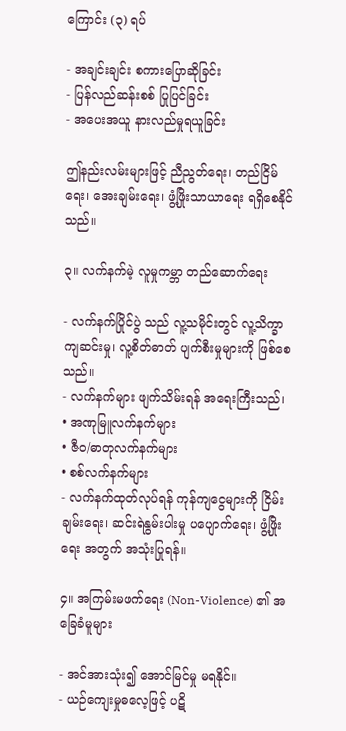ကြောင်း (၃) ရပ်

- အချင်းချင်း စကားပြောဆိုခြင်း
- ပြန်လည်ဆန်းစစ် ပြုပြင်ခြင်း
- အပေးအယူ နားလည်မှုရယူခြင်း

ဤနည်းလမ်းများဖြင့် ညီညွတ်ရေး၊ တည်ငြိမ်ရေး၊ အေးချမ်းရေး၊ ဖွံ့ဖြိုးသာယာရေး ရရှိစေနိုင်သည်။

၃။ လက်နက်မဲ့ လူမှုကမ္ဘာ တည်ဆောက်ရေး

- လက်နက်ပြိုင်ပွဲ သည် လူ့သမိုင်းတွင် လူ့သိက္ခာကျဆင်းမှု၊ လူ့စိတ်ဓာတ် ပျက်စီးမှုများကို ဖြစ်စေသည်။
- လက်နက်များ ဖျက်သိမ်းရန် အရေးကြီးသည်၊
• အဏုမြူလက်နက်များ
• ဇီဝ/ဓာတုလက်နက်များ
• စစ်လက်နက်များ
- လက်နက်ထုတ်လုပ်ရန် ကုန်ကျငွေများကို ငြိမ်းချမ်းရေး၊ ဆင်းရဲနွမ်းပါးမှု ပပျောက်ရေး၊ ဖွံ့ဖြိုးရေး အတွက် အသုံးပြုရန်။

၄။ အကြမ်းမဖက်ရေး (Non-Violence) ၏ အခြေခံမူများ

- အင်အားသုံး၍ အောင်မြင်မှု မရနိုင်။
- ယဉ်ကျေးမှုဓလေ့ဖြင့် ပဋိ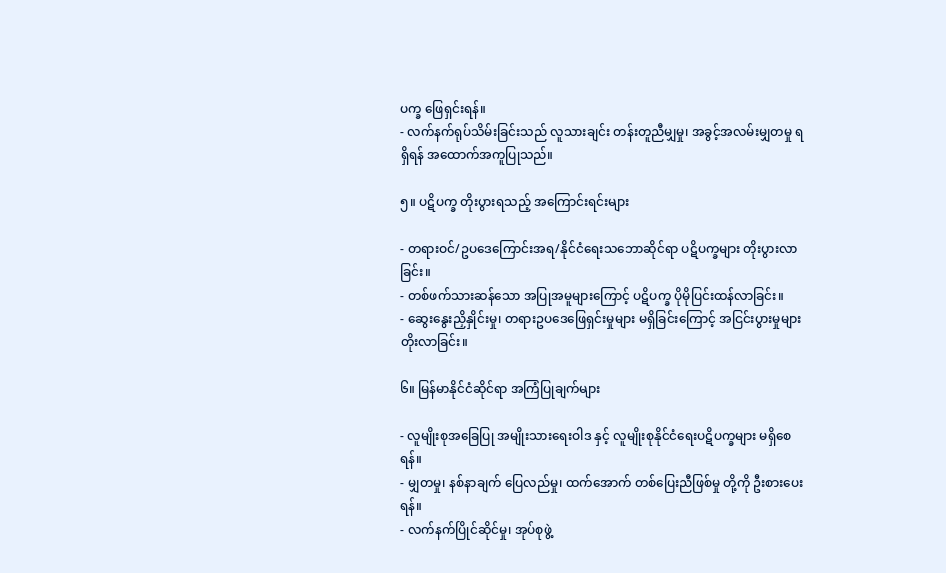ပက္ခ ဖြေရှင်းရန်။
- လက်နက်ရုပ်သိမ်းခြင်းသည် လူသားချင်း တန်းတူညီမျှမှု၊ အခွင့်အလမ်းမျှတမှု ရရှိရန် အထောက်အကူပြုသည်။

၅။ ပဋိပက္ခ တိုးပွားရသည့် အကြောင်းရင်းများ

- တရားဝင်/ဥပဒေကြောင်းအရ/နိုင်ငံရေးသဘောဆိုင်ရာ ပဋိပက္ခများ တိုးပွားလာခြင်း။
- တစ်ဖက်သားဆန်သော အပြုအမူများကြောင့် ပဋိပက္ခ ပိုမိုပြင်းထန်လာခြင်း။
- ဆွေးနွေးညှိနှိုင်းမှု၊ တရားဥပဒေဖြေရှင်းမှုများ မရှိခြင်းကြောင့် အငြင်းပွားမှုများ တိုးလာခြင်း။

၆။ မြန်မာနိုင်ငံဆိုင်ရာ အကြံပြုချက်များ

- လူမျိုးစုအခြေပြု အမျိုးသားရေးဝါဒ နှင့် လူမျိုးစုနိုင်ငံရေးပဋိပက္ခများ မရှိစေရန်။
- မျှတမှု၊ နစ်နာချက် ပြေလည်မှု၊ ထက်အောက် တစ်ပြေးညီဖြစ်မှု တို့ကို ဦးစားပေးရန်။
- လက်နက်ပြိုင်ဆိုင်မှု၊ အုပ်စုဖွဲ့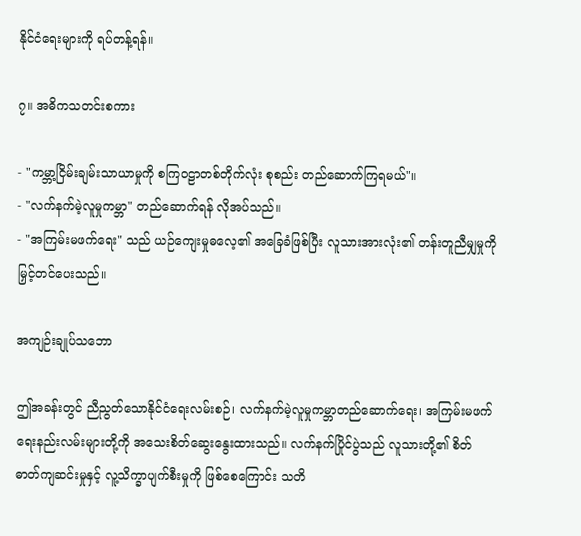နိုင်ငံရေးများကို ရပ်တန့်ရန်။

၇။ အဓိကသတင်းစကား

- "ကမ္ဘာ့ငြိမ်းချမ်းသာယာမှုကို စကြဝဠာတစ်တိုက်လုံး စုစည်း တည်ဆောက်ကြရမယ်"။
- "လက်နက်မဲ့လူမှုကမ္ဘာ" တည်ဆောက်ရန် လိုအပ်သည်။
- "အကြမ်းမဖက်ရေး" သည် ယဉ်ကျေးမှုဓလေ့၏ အခြေခံဖြစ်ပြီး လူသားအားလုံး၏ တန်းတူညီမျှမှုကို မြှင့်တင်ပေးသည်။

အကျဉ်းချုပ်သဘော

ဤအခန်းတွင် ညီညွတ်သောနိုင်ငံရေးလမ်းစဉ်၊ လက်နက်မဲ့လူမှုကမ္ဘာတည်ဆောက်ရေး၊ အကြမ်းမဖက်ရေးနည်းလမ်းများတို့ကို အသေးစိတ်ဆွေးနွေးထားသည်။ လက်နက်ပြိုင်ပွဲသည် လူသားတို့၏ စိတ်ဓာတ်ကျဆင်းမှုနှင့် လူ့သိက္ခာပျက်စီးမှုကို ဖြစ်စေကြောင်း သတိ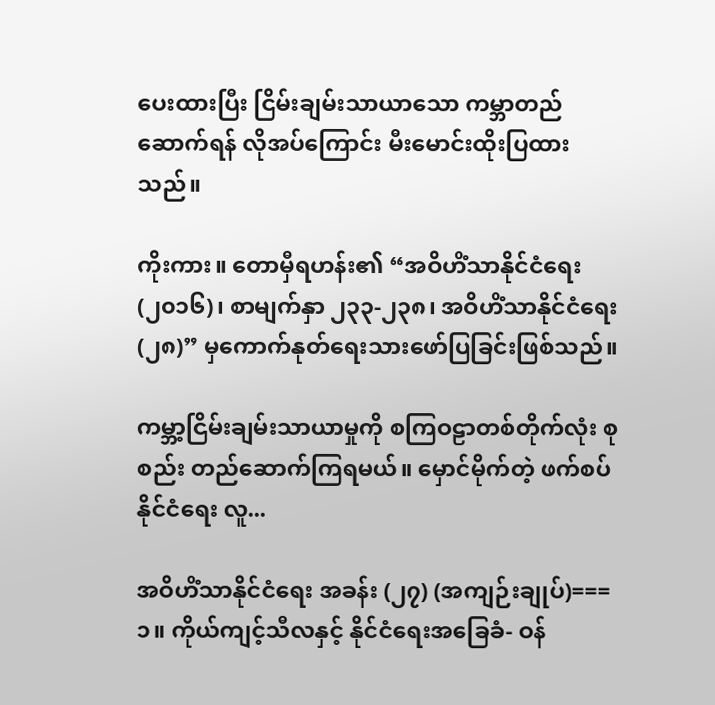ပေးထားပြီး ငြိမ်းချမ်းသာယာသော ကမ္ဘာတည်ဆောက်ရန် လိုအပ်ကြောင်း မီးမောင်းထိုးပြထားသည်။

ကိုးကား။ တောမှီရဟန်း၏ “အဝိဟိံသာနိုင်ငံရေး (၂၀၁၆)၊ စာမျက်နှာ ၂၃၃-၂၃၈၊ အဝိဟိံသာနိုင်ငံရေး (၂၈)” မှကောက်နုတ်ရေးသားဖော်ပြခြင်းဖြစ်သည်။

ကမ္ဘာ့ငြိမ်းချမ်းသာယာမှုကို စကြဝဠာတစ်တိုက်လုံး စုစည်း တည်ဆောက်ကြရမယ်။ မှောင်မိုက်တဲ့ ဖက်စပ်နိုင်ငံရေး လူ...

အဝိဟိံသာနိုင်ငံရေး အခန်း (၂၇) (အကျဉ်းချုပ်)===၁။ ကိုယ်ကျင့်သီလနှင့် နိုင်ငံရေးအခြေခံ- ဝန်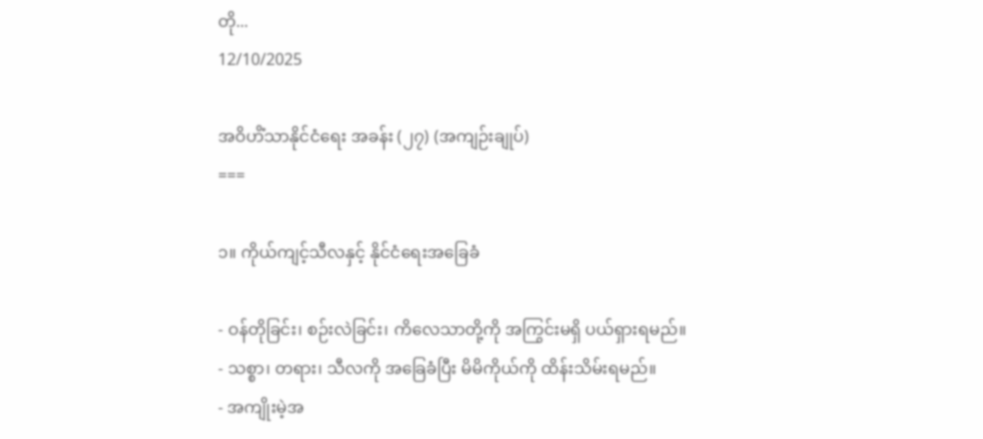တို...
12/10/2025

အဝိဟိံသာနိုင်ငံရေး အခန်း (၂၇) (အကျဉ်းချုပ်)
===

၁။ ကိုယ်ကျင့်သီလနှင့် နိုင်ငံရေးအခြေခံ

- ဝန်တိုခြင်း၊ စဉ်းလဲခြင်း၊ ကိလေသာတို့ကို အကြွင်းမရှိ ပယ်ရှားရမည်။
- သစ္စာ၊ တရား၊ သီလကို အခြေခံပြီး မိမိကိုယ်ကို ထိန်းသိမ်းရမည်။
- အကျိုးမဲ့အ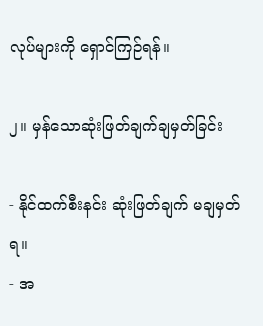လုပ်များကို ရှောင်ကြဉ်ရန်။

၂။ မှန်သောဆုံးဖြတ်ချက်ချမှတ်ခြင်း

- နိုင်ထက်စီးနင်း ဆုံးဖြတ်ချက် မချမှတ်ရ။
- အ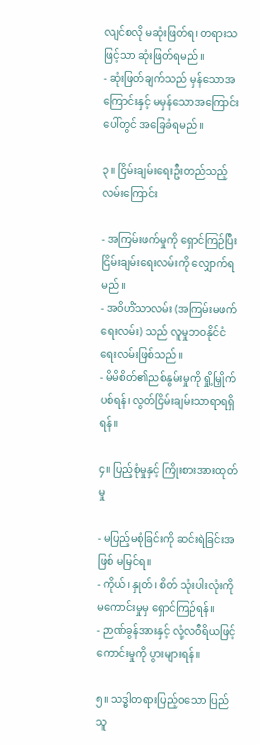လျင်စလို မဆုံးဖြတ်ရ၊ တရားသဖြင့်သာ ဆုံးဖြတ်ရမည်။
- ဆုံးဖြတ်ချက်သည် မှန်သောအကြောင်းနှင့် မမှန်သောအကြောင်းပေါ်တွင် အခြေခံရမည်။

၃။ ငြိမ်းချမ်းရေးဦးတည်သည့် လမ်းကြောင်း

- အကြမ်းဖက်မှုကို ရှောင်ကြဉ်ပြီး ငြိမ်းချမ်းရေးလမ်းကို လျှောက်ရမည်။
- အဝိဟိံသာလမ်း (အကြမ်းမဖက်ရေးလမ်း) သည် လူမှုဘဝနိုင်ငံရေးလမ်းဖြစ်သည်။
- မိမိစိတ်၏ညစ်နွမ်းမှုကို ရှို့မြှိုက်ပစ်ရန်၊ လွတ်ငြိမ်းချမ်းသာရာရရှိရန်။

၄။ ပြည့်စုံမှုနှင့် ကြိုးစားအားထုတ်မှု

- မပြည့်မစုံခြင်းကို ဆင်းရဲခြင်းအဖြစ် မမြင်ရ။
- ကိုယ်၊ နှုတ်၊ စိတ် သုံးပါးလုံးကို မကောင်းမှုမှ ရှောင်ကြဉ်ရန်။
- ဉာဏ်ခွန်အားနှင့် လုံ့လဝီရိယဖြင့် ကောင်းမှုကို ပွားများရန်။

၅။ သဒ္ဓါတရားပြည့်ဝသော ပြည်သူ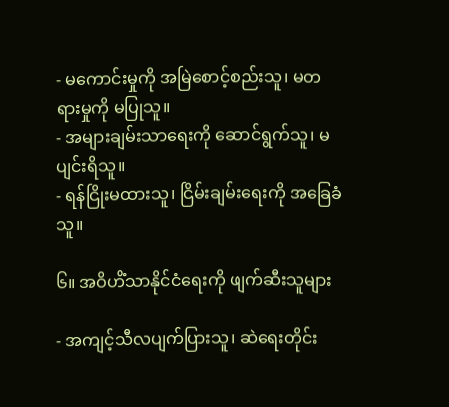- မကောင်းမှုကို အမြဲစောင့်စည်းသူ၊ မတရားမှုကို မပြုသူ။
- အများချမ်းသာရေးကို ဆောင်ရွက်သူ၊ မပျင်းရိသူ။
- ရန်ငြိုးမထားသူ၊ ငြိမ်းချမ်းရေးကို အခြေခံသူ။

၆။ အဝိဟိံသာနိုင်ငံရေးကို ဖျက်ဆီးသူများ

- အကျင့်သီလပျက်ပြားသူ၊ ဆဲရေးတိုင်း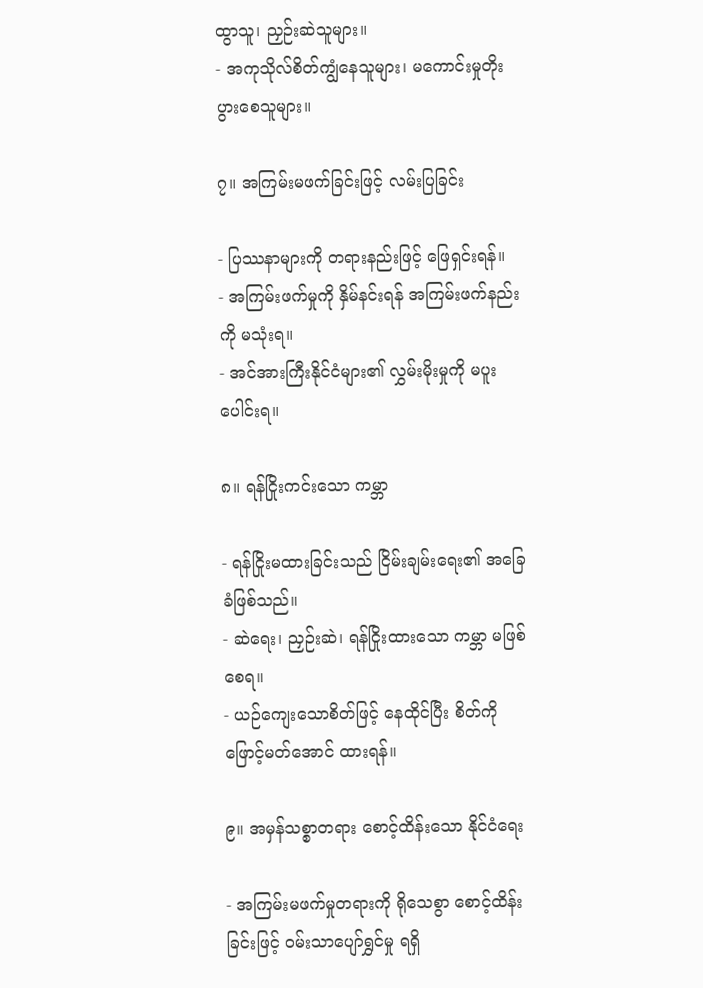ထွာသူ၊ ညှဉ်းဆဲသူများ။
- အကုသိုလ်စိတ်ကျွံနေသူများ၊ မကောင်းမှုတိုးပွားစေသူများ။

၇။ အကြမ်းမဖက်ခြင်းဖြင့် လမ်းပြခြင်း

- ပြဿနာများကို တရားနည်းဖြင့် ဖြေရှင်းရန်။
- အကြမ်းဖက်မှုကို နှိမ်နင်းရန် အကြမ်းဖက်နည်းကို မသုံးရ။
- အင်အားကြီးနိုင်ငံများ၏ လွှမ်းမိုးမှုကို မပူးပေါင်းရ။

၈။ ရန်ငြိုးကင်းသော ကမ္ဘာ

- ရန်ငြိုးမထားခြင်းသည် ငြိမ်းချမ်းရေး၏ အခြေခံဖြစ်သည်။
- ဆဲရေး၊ ညှဉ်းဆဲ၊ ရန်ငြိုးထားသော ကမ္ဘာ မဖြစ်စေရ။
- ယဉ်ကျေးသောစိတ်ဖြင့် နေထိုင်ပြီး စိတ်ကို ဖြောင့်မတ်အောင် ထားရန်။

၉။ အမှန်သစ္စာတရား စောင့်ထိန်းသော နိုင်ငံရေး

- အကြမ်းမဖက်မှုတရားကို ရိုသေစွာ စောင့်ထိန်းခြင်းဖြင့် ဝမ်းသာပျော်ရွှင်မှု ရရှိ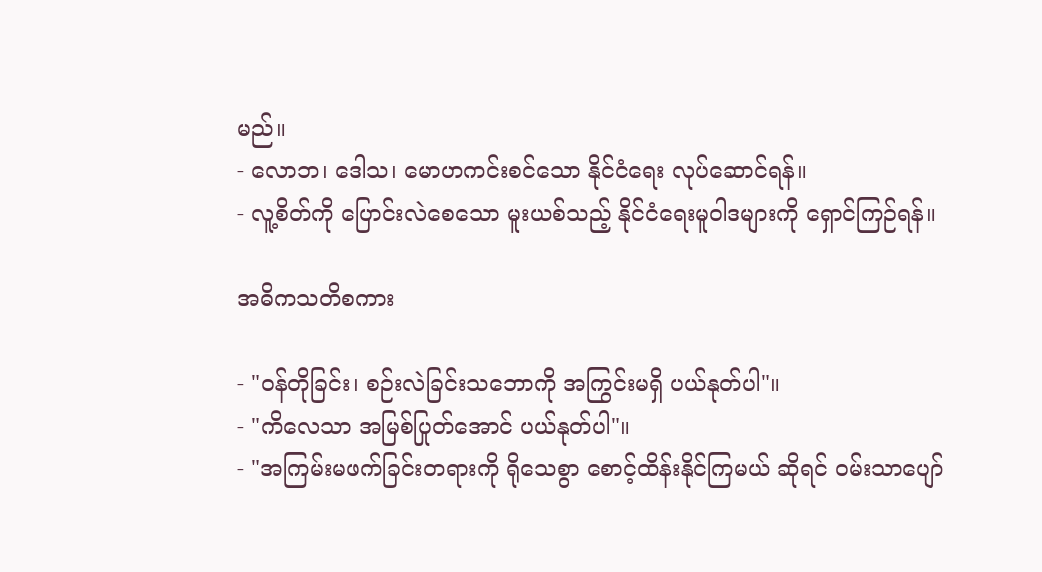မည်။
- လောဘ၊ ဒေါသ၊ မောဟကင်းစင်သော နိုင်ငံရေး လုပ်ဆောင်ရန်။
- လူ့စိတ်ကို ပြောင်းလဲစေသော မူးယစ်သည့် နိုင်ငံရေးမူဝါဒများကို ရှောင်ကြဉ်ရန်။

အဓိကသတိစကား

- "ဝန်တိုခြင်း၊ စဉ်းလဲခြင်းသဘောကို အကြွင်းမရှိ ပယ်နုတ်ပါ"။
- "ကိလေသာ အမြစ်ပြုတ်အောင် ပယ်နုတ်ပါ"။
- "အကြမ်းမဖက်ခြင်းတရားကို ရိုသေစွာ စောင့်ထိန်းနိုင်ကြမယ် ဆိုရင် ဝမ်းသာပျော်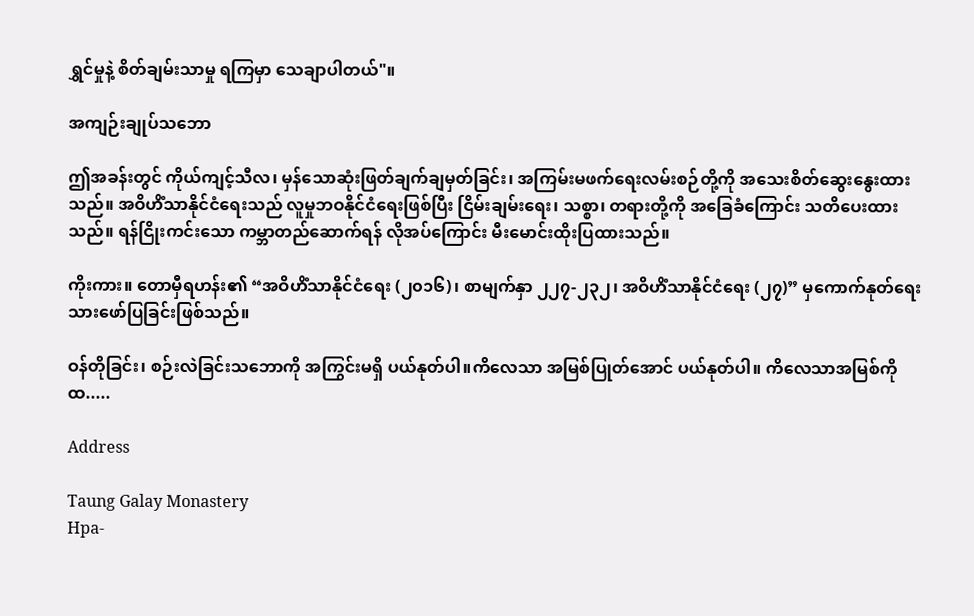ရွှင်မှုနဲ့ စိတ်ချမ်းသာမှု ရကြမှာ သေချာပါတယ်"။

အကျဉ်းချုပ်သဘော

ဤအခန်းတွင် ကိုယ်ကျင့်သီလ၊ မှန်သောဆုံးဖြတ်ချက်ချမှတ်ခြင်း၊ အကြမ်းမဖက်ရေးလမ်းစဉ်တို့ကို အသေးစိတ်ဆွေးနွေးထားသည်။ အဝိဟိံသာနိုင်ငံရေးသည် လူမှုဘဝနိုင်ငံရေးဖြစ်ပြီး ငြိမ်းချမ်းရေး၊ သစ္စာ၊ တရားတို့ကို အခြေခံကြောင်း သတိပေးထားသည်။ ရန်ငြိုးကင်းသော ကမ္ဘာတည်ဆောက်ရန် လိုအပ်ကြောင်း မီးမောင်းထိုးပြထားသည်။

ကိုးကား။ တောမှီရဟန်း၏ “အဝိဟိံသာနိုင်ငံရေး (၂၀၁၆)၊ စာမျက်နှာ ၂၂၇-၂၃၂၊ အဝိဟိံသာနိုင်ငံရေး (၂၇)” မှကောက်နုတ်ရေးသားဖော်ပြခြင်းဖြစ်သည်။

ဝန်တိုခြင်း၊ စဉ်းလဲခြင်းသဘောကို အကြွင်းမရှိ ပယ်နုတ်ပါ။ကိလေသာ အမြစ်ပြုတ်အောင် ပယ်နုတ်ပါ။ ကိလေသာအမြစ်ကို ထ.....

Address

Taung Galay Monastery
Hpa-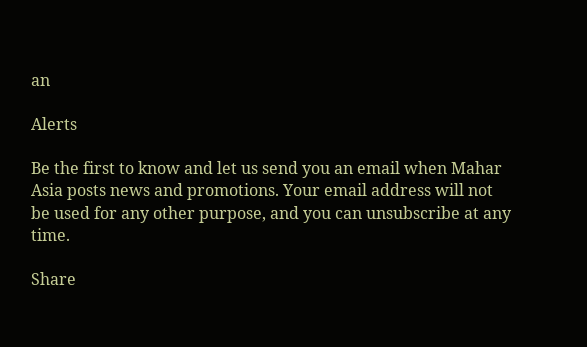an

Alerts

Be the first to know and let us send you an email when Mahar Asia posts news and promotions. Your email address will not be used for any other purpose, and you can unsubscribe at any time.

Share